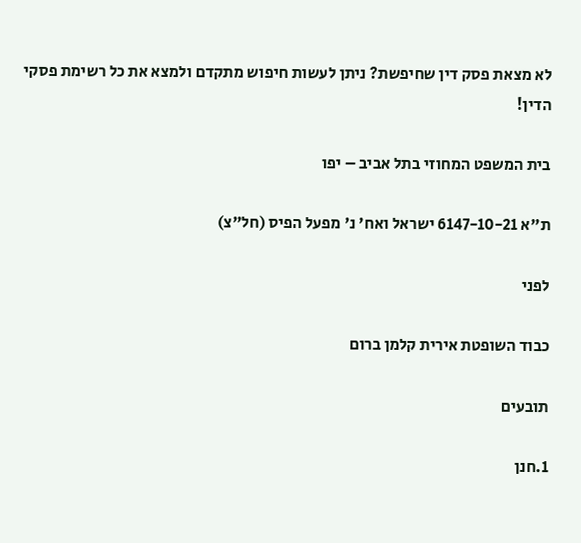לא מצאת פסק דין שחיפשת? ניתן לעשות חיפוש מתקדם ולמצא את כל רשימת פסקי הדין!

בית המשפט המחוזי בתל אביב – יפו

ת"א 6147-10-21 ישראל ואח' נ' מפעל הפיס (חל"צ)

לפני

כבוד השופטת אירית קלמן ברום

תובעים

1.חנן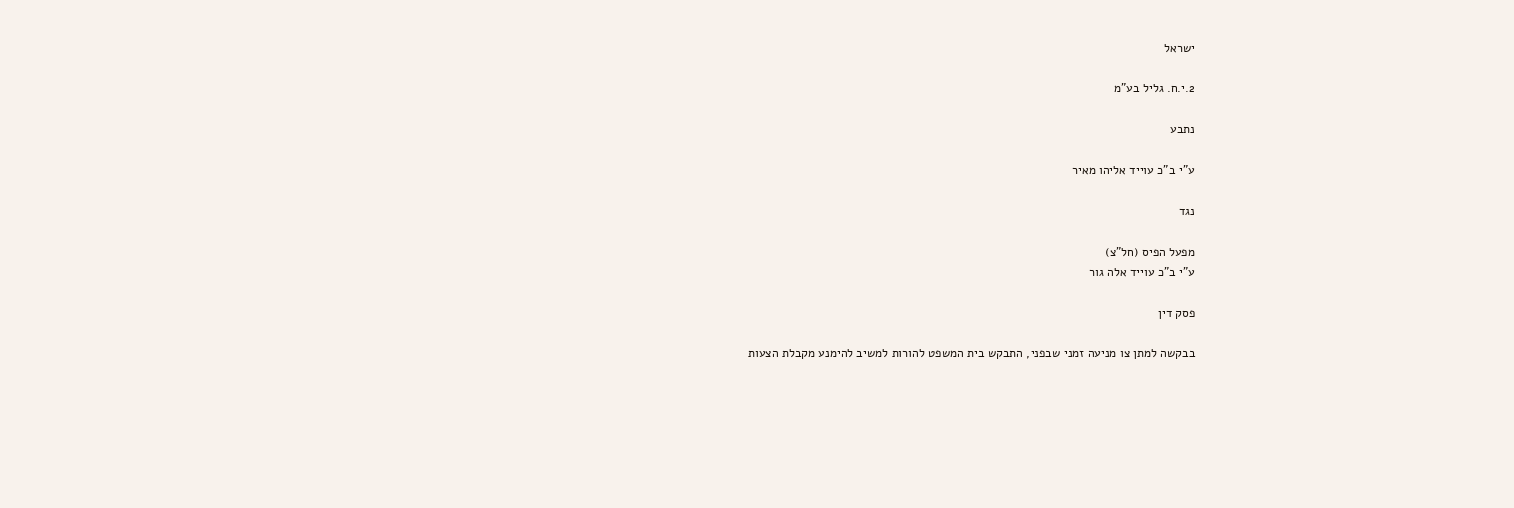ישראל

2.י.ח. גליל בע"מ

נתבע

ע"י ב"כ עוייד אליהו מאיר

נגד

מפעל הפיס (חל"צ)
ע"י ב"כ עוייד אלה גור

פסק דין

בבקשה למתן צו מניעה זמני שבפני, התבקש בית המשפט להורות למשיב להימנע מקבלת הצעות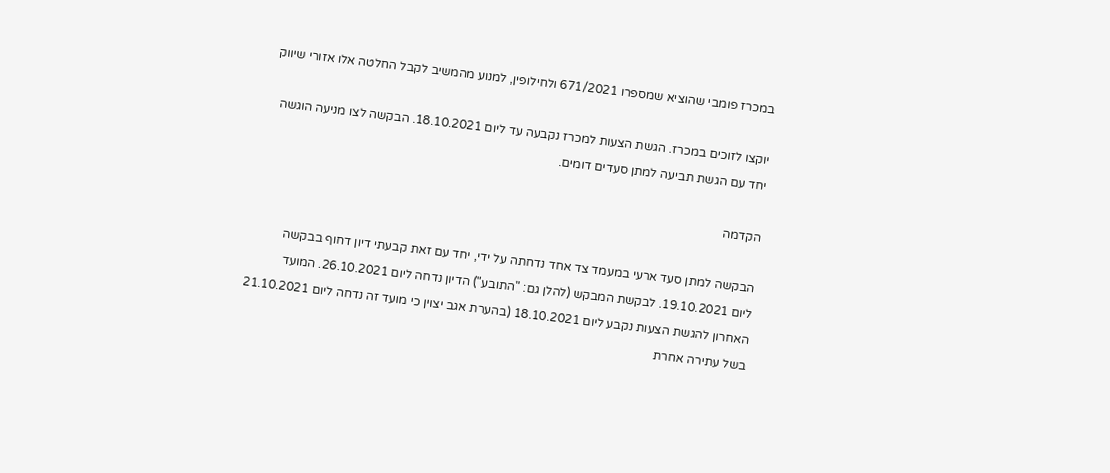במכרז פומבי שהוציא שמספרו 671/2021 ולחילופין, למנוע מהמשיב לקבל החלטה אלו אזורי שיווק

יוקצו לזוכים במכרז. הגשת הצעות למכרז נקבעה עד ליום 18.10.2021. הבקשה לצו מניעה הוגשה
יחד עם הגשת תביעה למתן סעדים דומים.

הקדמה

הבקשה למתן סעד ארעי במעמד צד אחד נדחתה על ידי, יחד עם זאת קבעתי דיון דחוף בבקשה
ליום 19.10.2021. לבקשת המבקש (להלן גם: "התובע") הדיון נדחה ליום 26.10.2021. המועד
האחרון להגשת הצעות נקבע ליום 18.10.2021 (בהערת אגב יצוין כי מועד זה נדחה ליום 21.10.2021
בשל עתירה אחרת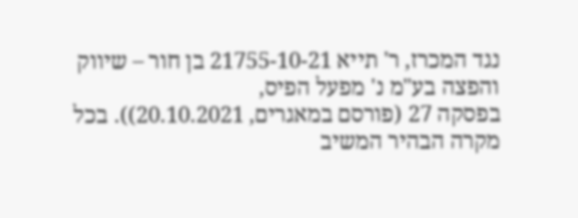נגד המכרז, ר' תייא 21755-10-21 בן חור – שיווק והפצה בע"מ נ' מפעל הפיס,
בפסקה 27 (פורסם במאגרים, 20.10.2021)). בכל מקרה הבהיר המשיב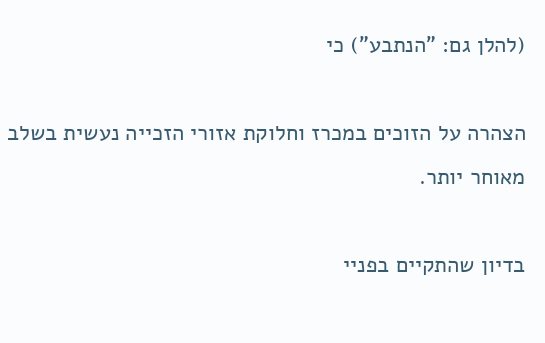(להלן גם: "הנתבע") כי

הצהרה על הזוכים במכרז וחלוקת אזורי הזכייה נעשית בשלב מאוחר יותר.

בדיון שהתקיים בפניי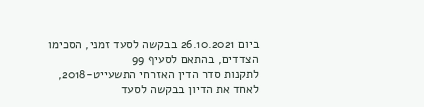ביום 26.10.2021 בבקשה לסעד זמני, הסכימו הצדדים, בהתאם לסעיף 99
לתקנות סדר הדין האזרחי התשעייט-2018, לאחד את הדיון בבקשה לסעד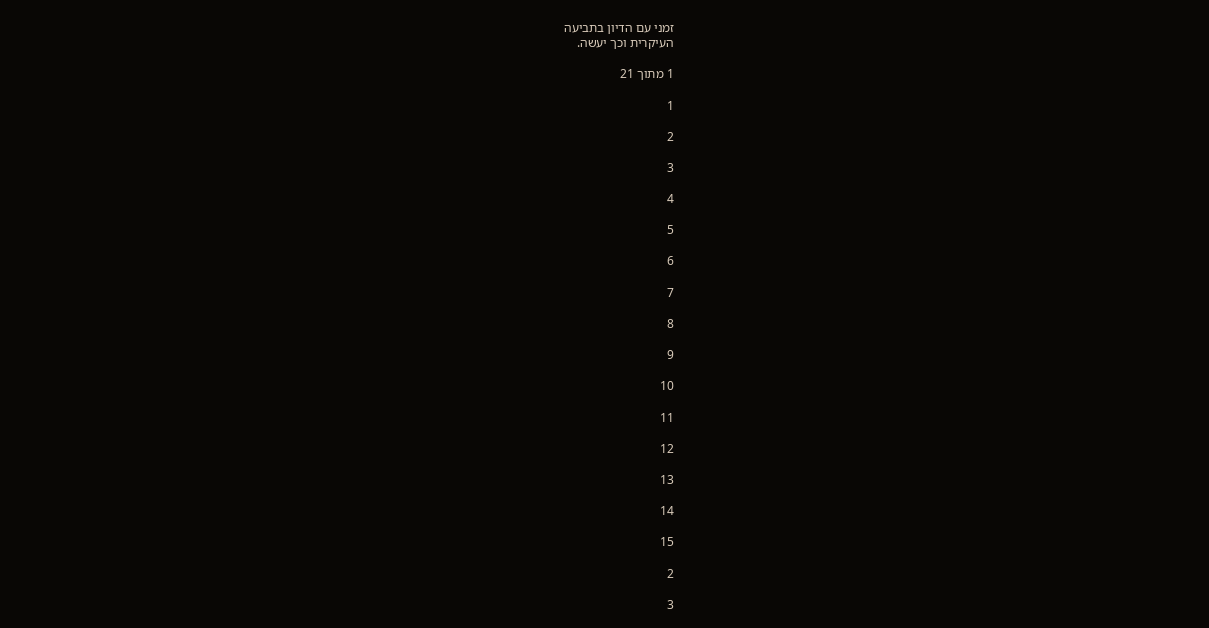זמני עם הדיון בתביעה
העיקרית וכך יעשה.

1 מתוך 21

1

2

3

4

5

6

7

8

9

10

11

12

13

14

15

2

3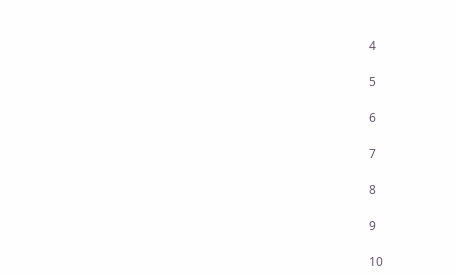4

5

6

7

8

9

10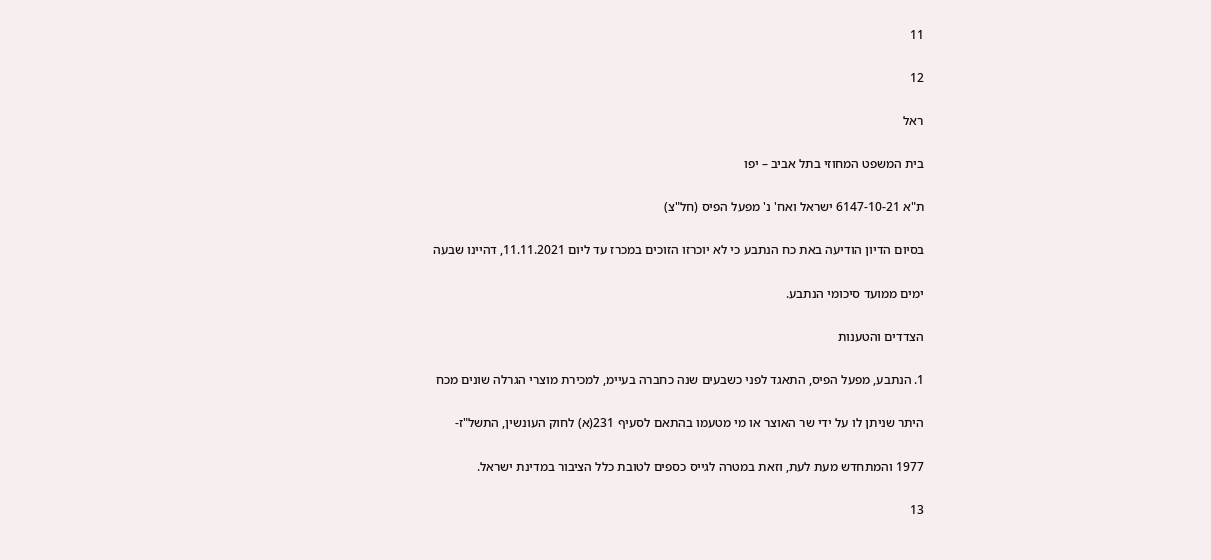11

12

ראל

בית המשפט המחוזי בתל אביב – יפו

ת"א 6147-10-21 ישראל ואח' נ' מפעל הפיס (חל"צ)

בסיום הדיון הודיעה באת כח הנתבע כי לא יוכרזו הזוכים במכרז עד ליום 11.11.2021, דהיינו שבעה

ימים ממועד סיכומי הנתבע.

הצדדים והטענות

1. הנתבע, מפעל הפיס, התאגד לפני כשבעים שנה כחברה בעיימ, למכירת מוצרי הגרלה שונים מכח

היתר שניתן לו על ידי שר האוצר או מי מטעמו בהתאם לסעיף 231(א) לחוק העונשין, התשל"ז-

1977 והמתחדש מעת לעת, וזאת במטרה לגייס כספים לטובת כלל הציבור במדינת ישראל.

13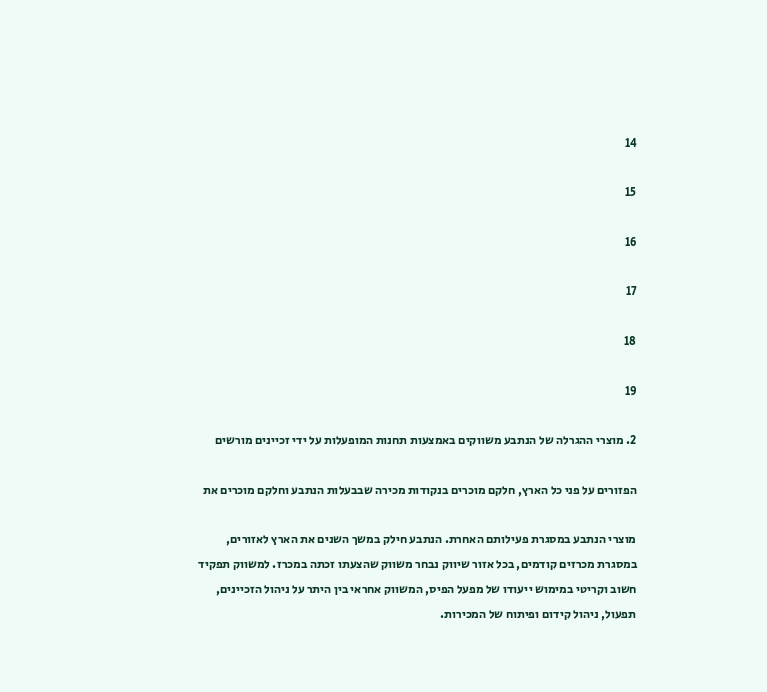14

15

16

17

18

19

2. מוצרי ההגרלה של הנתבע משווקים באמצעות תחנות המופעלות על ידי זכיינים מורשים

הפזורים על פני כל הארץ, חלקם מוכרים בנקודות מכירה שבבעלות הנתבע וחלקם מוכרים את

מוצרי הנתבע במסגרת פעילותם האחרת. הנתבע חילק במשך השנים את הארץ לאזורים,
במסגרת מכרזים קודמים, בכל אזור שיווק נבחר משווק שהצעתו זכתה במכרז. למשווק תפקיד
חשוב וקריטי במימוש ייעודו של מפעל הפיס, המשווק אחראי בין היתר על ניהול הזכיינים,
תפעול, ניהול קידום ופיתוח של המכירות.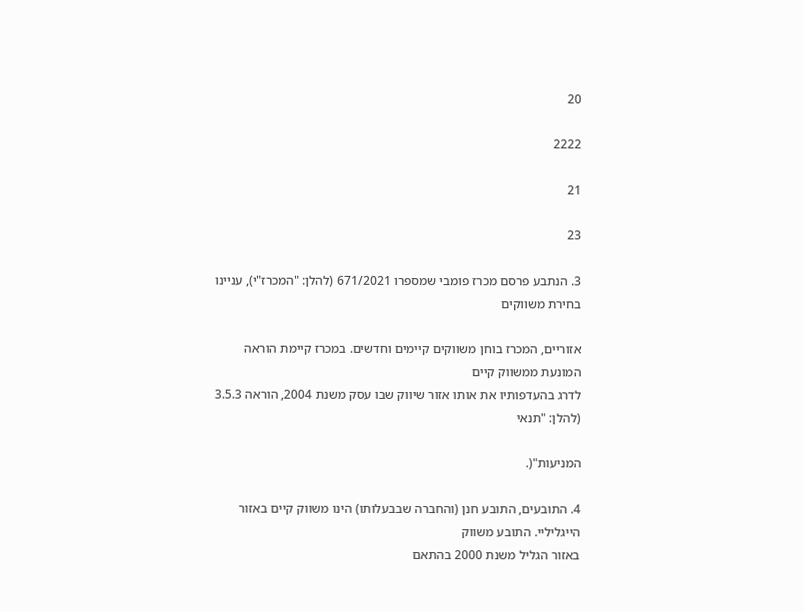20

2222

21

23

3. הנתבע פרסם מכרז פומבי שמספרו 671/2021 (להלן: "המכרז"י), עניינו בחירת משווקים

אזוריים, המכרז בוחן משווקים קיימים וחדשים. במכרז קיימת הוראה המונעת ממשווק קיים
לדרג בהעדפותיו את אותו אזור שיווק שבו עסק משנת 2004, הוראה 3.5.3 (להלן: "תנאי

המניעות"(.

4. התובעים, התובע חנן (והחברה שבבעלותו) הינו משווק קיים באזור הייגליליי. התובע משווק
באזור הגליל משנת 2000 בהתאם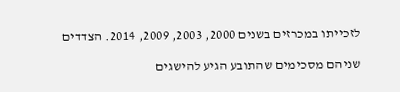לזכייתו במכרזים בשנים 2000, 2003, 2009, 2014. הצדדים

שניהם מסכימים שהתובע הגיע להישגים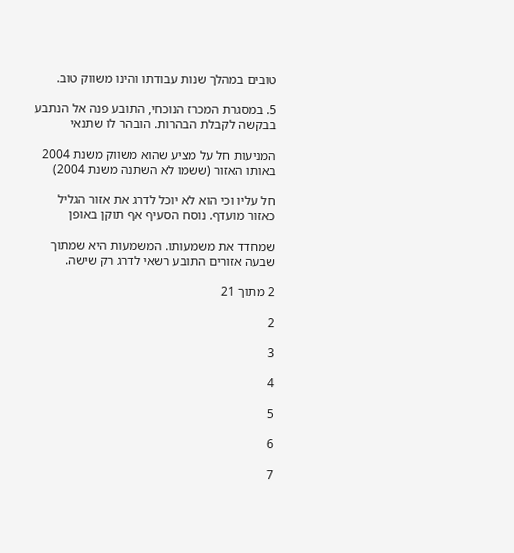טובים במהלך שנות עבודתו והינו משווק טוב.

5. במסגרת המכרז הנוכחי, התובע פנה אל הנתבע בבקשה לקבלת הבהרות. הובהר לו שתנאי

המניעות חל על מציע שהוא משווק משנת 2004 באותו האזור (ששמו לא השתנה משנת 2004)

חל עליו וכי הוא לא יוכל לדרג את אזור הגליל כאזור מועדף. נוסח הסעיף אף תוקן באופן

שמחדד את משמעותו. המשמעות היא שמתוך שבעה אזורים התובע רשאי לדרג רק שישה.

2 מתוך 21

2

3

4

5

6

7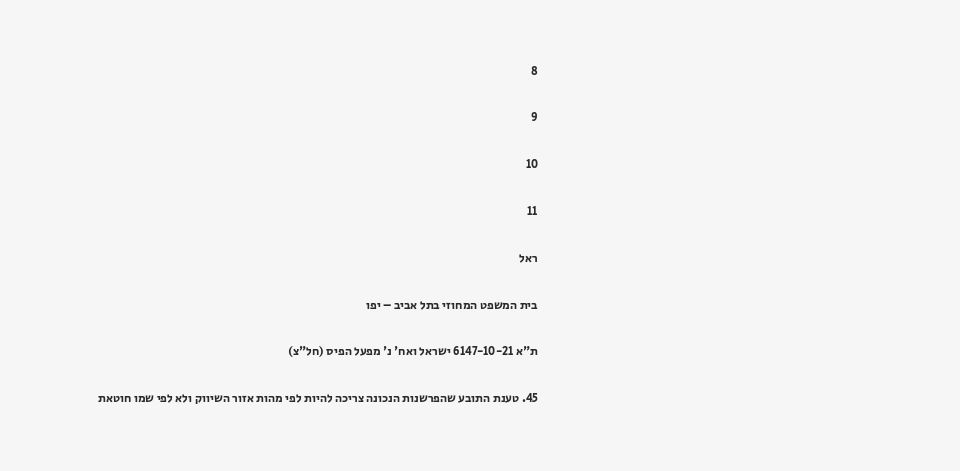8

9

10

11

ראל

בית המשפט המחוזי בתל אביב – יפו

ת"א 6147-10-21 ישראל ואח' נ' מפעל הפיס (חל"צ)

45. טענת התובע שהפרשנות הנכונה צריכה להיות לפי מהות אזור השיווק ולא לפי שמו חוטאת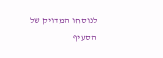לנוסחו המדויק של הסעיף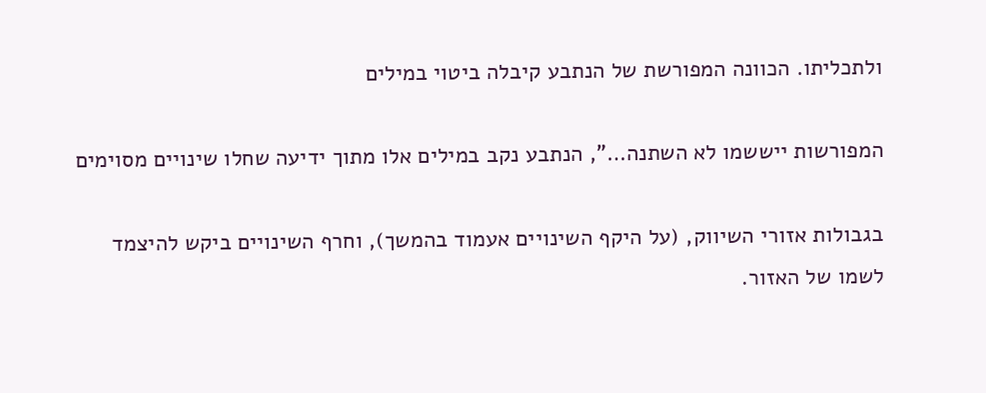ולתכליתו. הכוונה המפורשת של הנתבע קיבלה ביטוי במילים

המפורשות ייששמו לא השתנה…", הנתבע נקב במילים אלו מתוך ידיעה שחלו שינויים מסוימים

בגבולות אזורי השיווק, (על היקף השינויים אעמוד בהמשך), וחרף השינויים ביקש להיצמד
לשמו של האזור.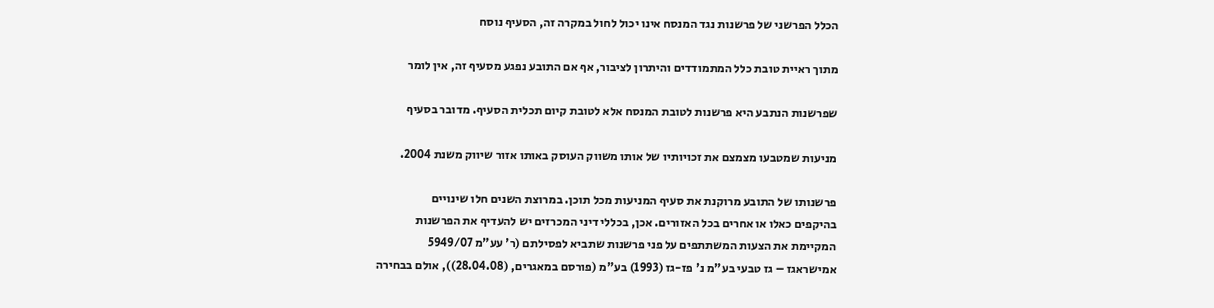הכלל הפרשני של פרשנות נגד המנסח אינו יכול לחול במקרה זה, הסעיף נוסח

מתוך ראיית טובת כלל המתמודדים והיתרון לציבור, אף אם התובע נפגע מסעיף זה, אין לומר

שפרשנות הנתבע היא פרשנות לטובת המנסח אלא לטובת קיום תכלית הסעיף. מדובר בסעיף

מניעות שמטבעו מצמצם את זכויותיו של אותו משווק העוסק באותו אזור שיווק משנת 2004.

פרשנותו של התובע מרוקנת את סעיף המניעות מכל תוכן. במרוצת השנים חלו שינויים
בהיקפים כאלו או אחרים בכל האזורים. אכן, בכללי דיני המכרזים יש להעדיף את הפרשנות
המקיימת את הצעות המשתתפים על פני פרשנות שתביא לפסילתם (ר' עע"מ 5949/07
אמישראגז – גז טבעי בע"מ נ' פז-גז (1993) בע"מ (פורסם במאגרים, (28.04.08)), אולם בבחירה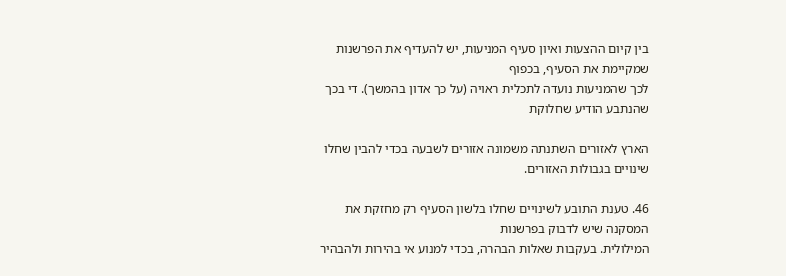בין קיום ההצעות ואיון סעיף המניעות, יש להעדיף את הפרשנות שמקיימת את הסעיף, בכפוף
לכך שהמניעות נועדה לתכלית ראויה (על כך אדון בהמשך). די בכך שהנתבע הודיע שחלוקת

הארץ לאזורים השתנתה משמונה אזורים לשבעה בכדי להבין שחלו שינויים בגבולות האזורים.

46. טענת התובע לשינויים שחלו בלשון הסעיף רק מחזקת את המסקנה שיש לדבוק בפרשנות
המילולית. בעקבות שאלות הבהרה, בכדי למנוע אי בהירות ולהבהיר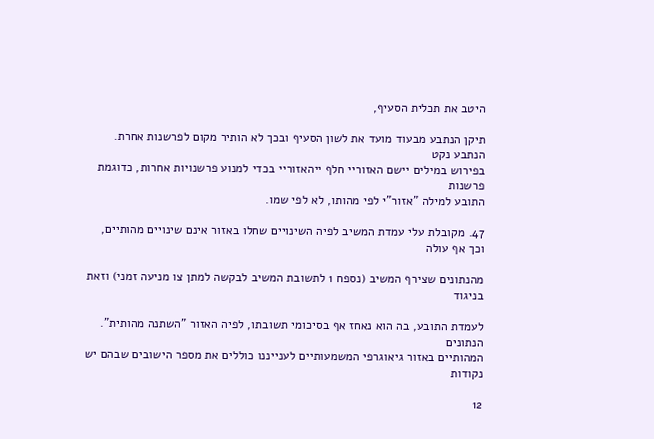היטב את תכלית הסעיף,

תיקן הנתבע מבעוד מועד את לשון הסעיף ובכך לא הותיר מקום לפרשנות אחרת. הנתבע נקט
בפירוש במילים יישם האזוריי חלף ייהאזוריי בכדי למנוע פרשנויות אחרות, כדוגמת פרשנות
התובע למילה "אזור"י לפי מהותו, לא לפי שמו.

47. מקובלת עלי עמדת המשיב לפיה השינויים שחלו באזור אינם שינויים מהותיים, וכך אף עולה

מהנתונים שצירף המשיב (נספח 1 לתשובת המשיב לבקשה למתן צו מניעה זמני) וזאת בניגוד

לעמדת התובע, בה הוא נאחז אף בסיכומי תשובתו, לפיה האזור "השתנה מהותית". הנתונים
המהותיים באזור גיאוגרפי המשמעותיים לענייננו כוללים את מספר הישובים שבהם יש נקודות

12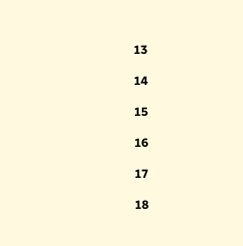13

14

15

16

17

18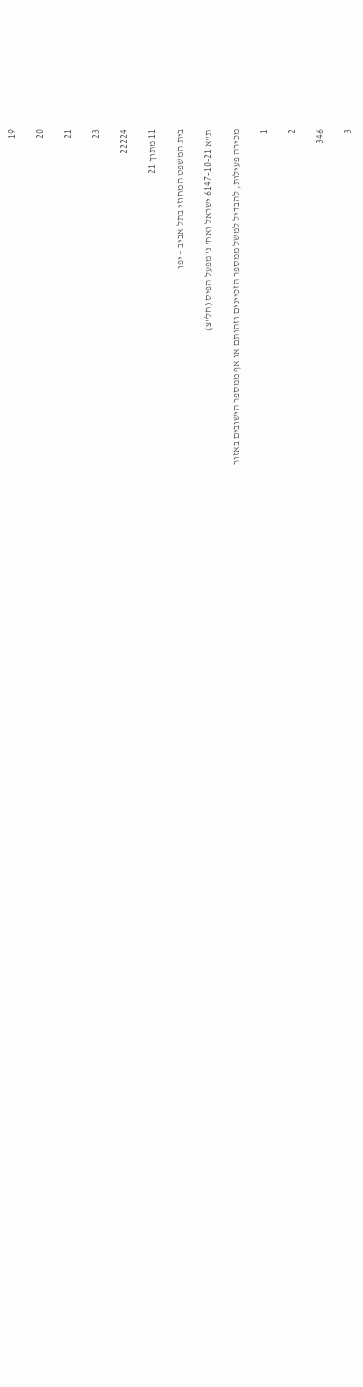19

20

21

23

22224

11 מתוך 21

בית המשפט המחוזי בתל אביב – יפו

ת"א 6147-10-21 ישראל ואח' נ' מפעל הפיס (חל"צ)

מכירה פעילות, להבדיל למשל ממספר הזכיינים וזהותם או אף ממספר הישובים באזור

1

2

346

3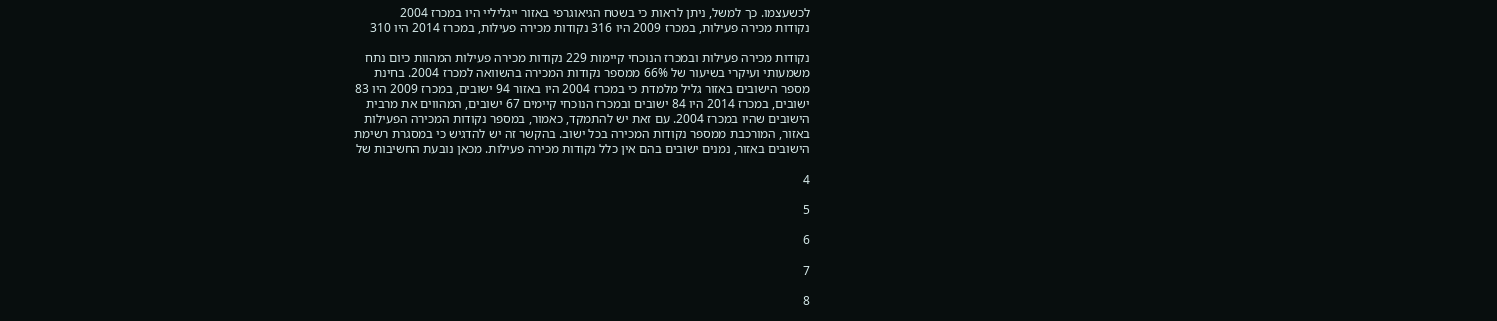לכשעצמו. כך למשל, ניתן לראות כי בשטח הגיאוגרפי באזור ייגליליי היו במכרז 2004
נקודות מכירה פעילות, במכרז 2009 היו 316 נקודות מכירה פעילות, במכרז 2014 היו 310

נקודות מכירה פעילות ובמכרז הנוכחי קיימות 229 נקודות מכירה פעילות המהוות כיום נתח
משמעותי ועיקרי בשיעור של 66% ממספר נקודות המכירה בהשוואה למכרז 2004. בחינת
מספר הישובים באזור גליל מלמדת כי במכרז 2004 היו באזור 94 ישובים, במכרז 2009 היו 83
ישובים, במכרז 2014 היו 84 ישובים ובמכרז הנוכחי קיימים 67 ישובים, המהווים את מרבית
הישובים שהיו במכרז 2004. עם זאת יש להתמקד, כאמור, במספר נקודות המכירה הפעילות
באזור, המורכבת ממספר נקודות המכירה בכל ישוב. בהקשר זה יש להדגיש כי במסגרת רשימת
הישובים באזור, נמנים ישובים בהם אין כלל נקודות מכירה פעילות. מכאן נובעת החשיבות של

4

5

6

7

8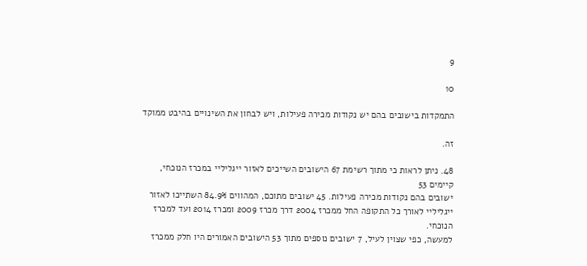9

10

התמקדות בישובים בהם יש נקודות מכירה פעילות, ויש לבחון את השינויים בהיבט ממוקד

זה.

48. ניתן לראות כי מתוך רשימת 67 הישובים השייכים לאזור ייגליליי במכרז הנוכחי, קיימים 53
ישובים בהם נקודות מכירה פעילות. 45 ישובים מתוכם, המהווים 84.9% השתייכו לאזור
ייגליליי לאורך כל התקופה החל ממכרז 2004 דרך מכרז 2009 ומכרז 2014 ועד למכרז הנוכחי.
למעשה, כפי שצוין לעיל, 7 ישובים נוספים מתוך 53 הישובים האמורים היו חלק ממכרז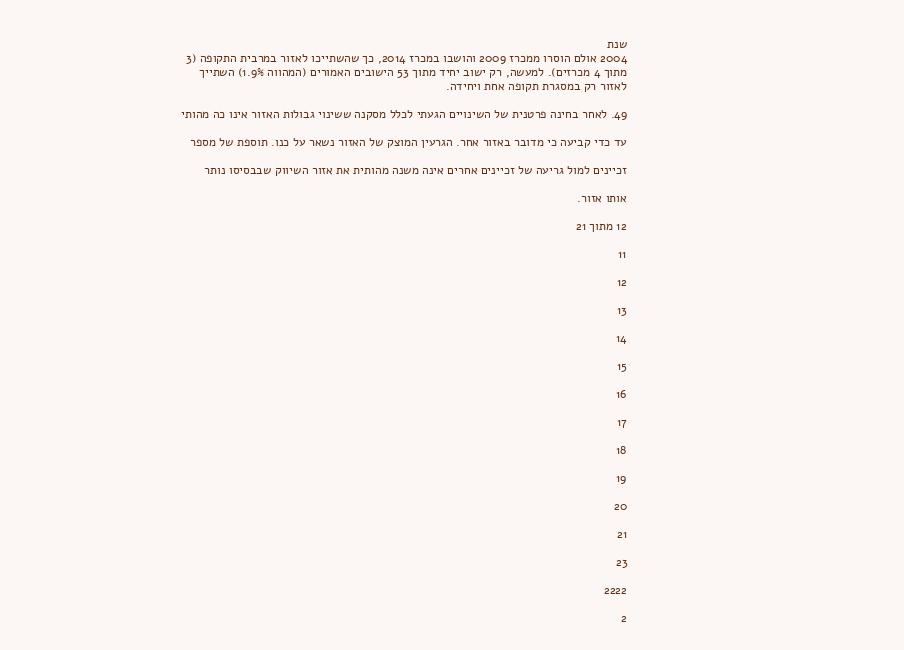שנת
2004 אולם הוסרו ממכרז 2009 והושבו במכרז 2014, כך שהשתייכו לאזור במרבית התקופה (3
מתוך 4 מכרזים). למעשה, רק ישוב יחיד מתוך 53 הישובים האמורים (המהווה 1.9%) השתייך
לאזור רק במסגרת תקופה אחת ויחידה.

49. לאחר בחינה פרטנית של השינויים הגעתי לכלל מסקנה ששינוי גבולות האזור אינו כה מהותי

עד כדי קביעה כי מדובר באזור אחר. הגרעין המוצק של האזור נשאר על כנו. תוספת של מספר

זכיינים למול גריעה של זכיינים אחרים אינה משנה מהותית את אזור השיווק שבבסיסו נותר

אותו אזור.

12 מתוך 21

11

12

13

14

15

16

17

18

19

20

21

23

2222

2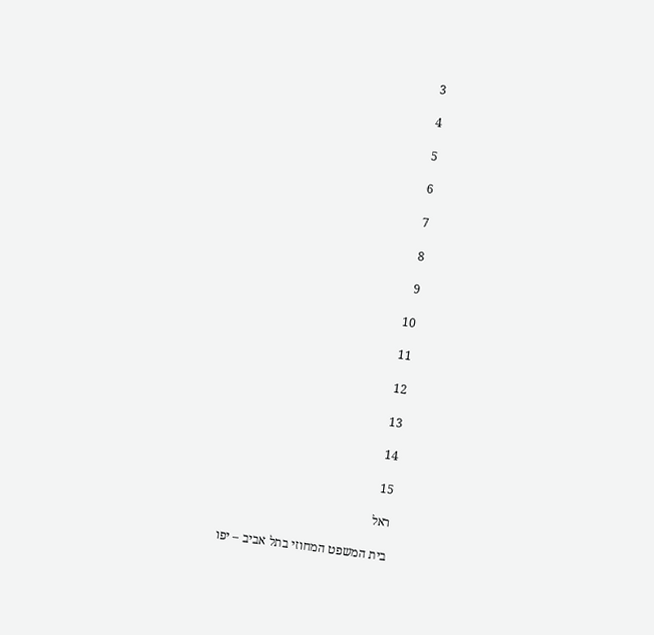3

4

5

6

7

8

9

10

11

12

13

14

15

ראל

בית המשפט המחוזי בתל אביב – יפו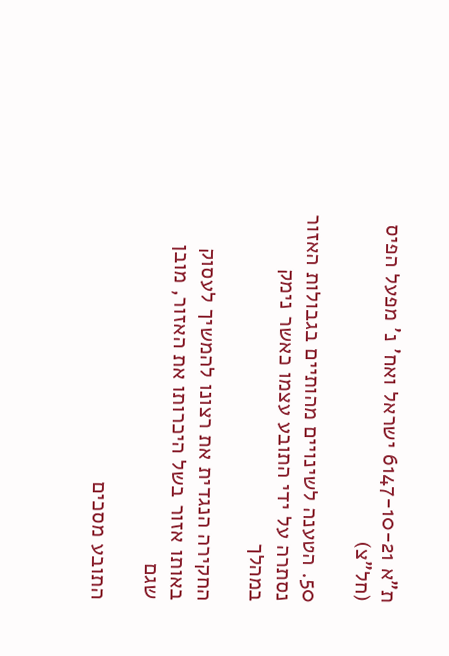ת"א 6147-10-21 ישראל ואח' נ' מפעל הפיס (חל"צ)

50. הטענה לשינויים מהותיים בגבולות האזור נסתרה על ידי התובע עצמו כאשר נימק במהלך

החקירה הנגדית את רצונו להמשיך לעסוק באותו אזור בשל היכרותו את האזור, מובן שגם

התובע מסכים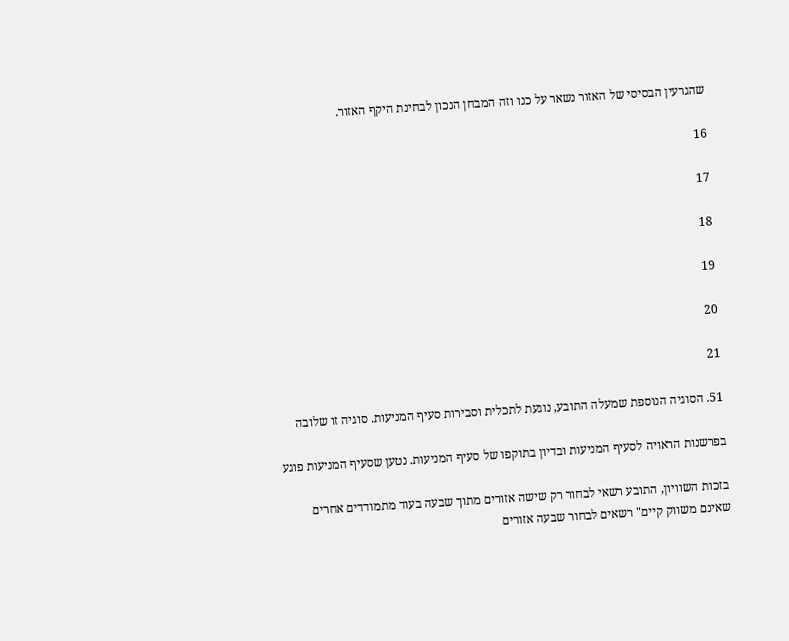שהגרעין הבסיסי של האזור נשאר על כנו וזה המבחן הנכון לבחינת היקף האזור.

16

17

18

19

20

21

51. הסוגיה הנוספת שמעלה התובע, נוגעת לתכלית וסבירות סעיף המניעות. סוגיה זו שלובה

בפרשנות הראויה לסעיף המניעות ובדיון בתוקפו של סעיף המניעות. נטען שסעיף המניעות פוגע

בזכות השוויון, התובע רשאי לבחור רק שישה אזורים מתוך שבעה בעוד מתמודדים אחרים
שאינם משווק קיים" רשאים לבחור שבעה אזורים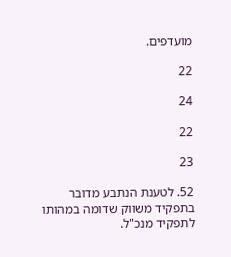מועדפים.

22

24

22

23

52. לטענת הנתבע מדובר בתפקיד משווק שדומה במהותו לתפקיד מנכ"ל.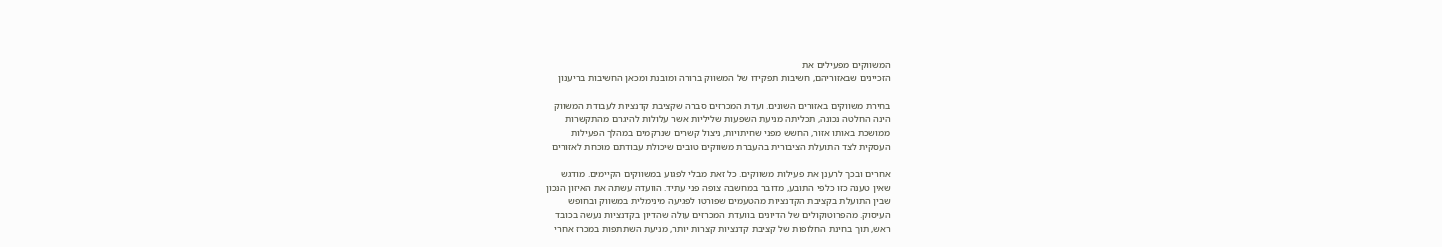המשווקים מפעילים את
הזכיינים שבאזוריהם, חשיבות תפקידו של המשווק ברורה ומובנת ומכאן החשיבות בריענון

בחירת משווקים באזורים השונים. ועדת המכרזים סברה שקציבת קדנציות לעבודת המשווק
הינה החלטה נכונה, תכליתה מניעת השפעות שליליות אשר עלולות להיגרם מהתקשרות
ממושכת באותו אזור, החשש מפני שחיתויות, ניצול קשרים שנרקמים במהלך הפעילות
העסקית לצד התועלת הציבורית בהעברת משווקים טובים שיכולת עבודתם מוכחת לאזורים

אחרים ובכך לרענן את פעילות משווקים. כל זאת מבלי לפגוע במשווקים הקיימים. מודגש
שאין טענה כזו כלפי התובע, מדובר במחשבה צופה פני עתיד. הוועדה עשתה את האיזון הנכון
שבין התועלת בקציבת הקדנציות מהטעמים שפורטו לפגיעה מינימלית במשווק ובחופש
העיסוק. מהפרוטוקולים של הדיונים בוועדת המכרזים עולה שהדיון בקדנציות נעשה בכובד
ראש, תוך בחינת החלופות של קציבת קדנציות קצרות יותר, מניעת השתתפות במכרז אחרי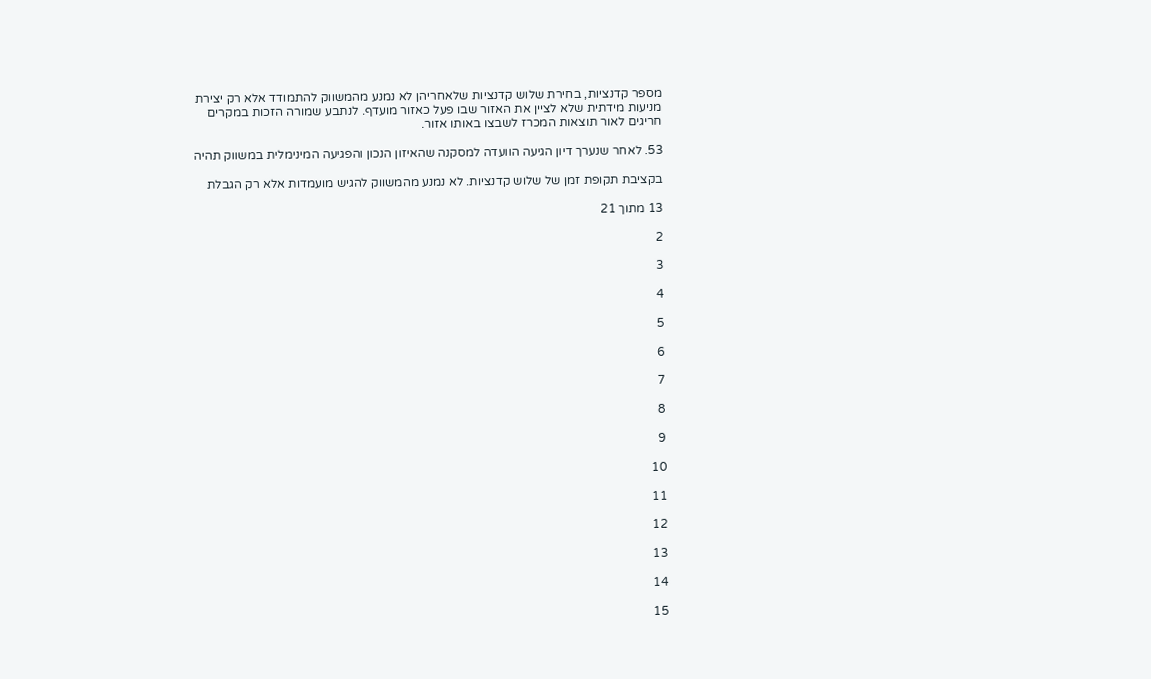מספר קדנציות, בחירת שלוש קדנציות שלאחריהן לא נמנע מהמשווק להתמודד אלא רק יצירת
מניעות מידתית שלא לציין את האזור שבו פעל כאזור מועדף. לנתבע שמורה הזכות במקרים
חריגים לאור תוצאות המכרז לשבצו באותו אזור.

53. לאחר שנערך דיון הגיעה הוועדה למסקנה שהאיזון הנכון והפגיעה המינימלית במשווק תהיה

בקציבת תקופת זמן של שלוש קדנציות. לא נמנע מהמשווק להגיש מועמדות אלא רק הגבלת

13 מתוך 21

2

3

4

5

6

7

8

9

10

11

12

13

14

15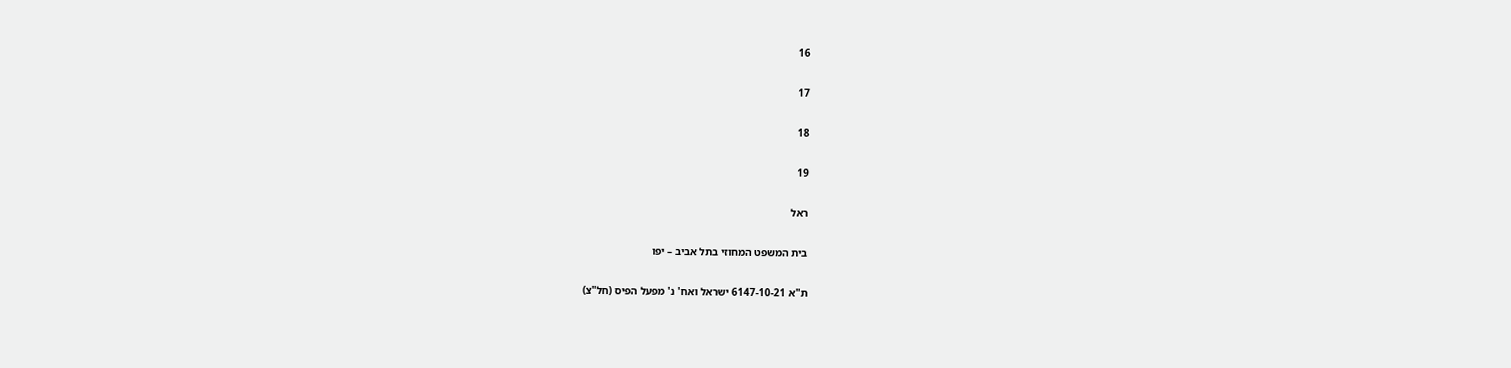16

17

18

19

ראל

בית המשפט המחוזי בתל אביב – יפו

ת"א 6147-10-21 ישראל ואח' נ' מפעל הפיס (חל"צ)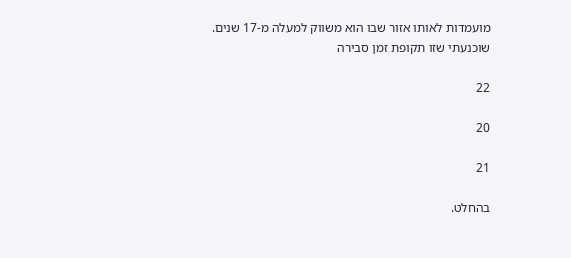מועמדות לאותו אזור שבו הוא משווק למעלה מ-17 שנים. שוכנעתי שזו תקופת זמן סבירה

22

20

21

בהחלט.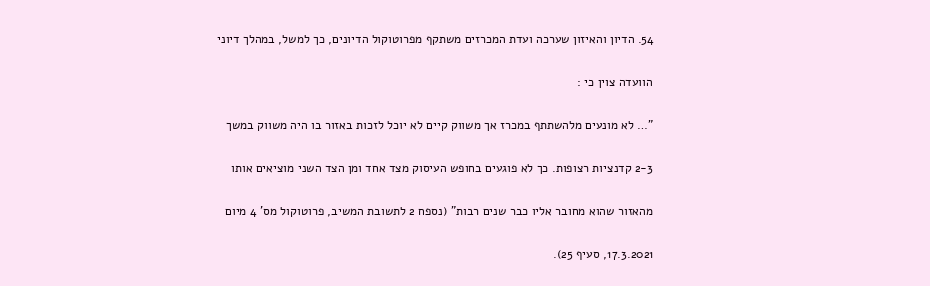54. הדיון והאיזון שערכה ועדת המכרזים משתקף מפרוטוקול הדיונים, כך למשל, במהלך דיוני

הוועדה צוין כי :

"… לא מונעים מלהשתתף במכרז אך משווק קיים לא יוכל לזכות באזור בו היה משווק במשך

2-3 קדנציות רצופות. כך לא פוגעים בחופש העיסוק מצד אחד ומן הצד השני מוציאים אותו

מהאזור שהוא מחובר אליו כבר שנים רבות" (נספח 2 לתשובת המשיב, פרוטוקול מס' 4 מיום

17.3.2021, סעיף 25).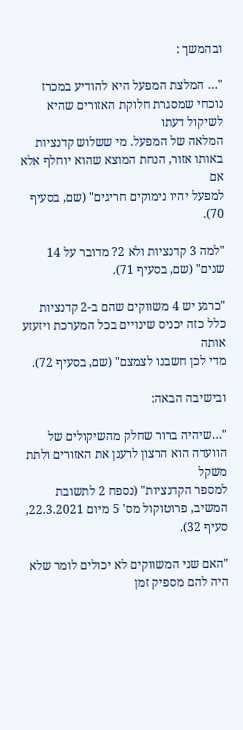ובהמשך :

"… המלצת המפעל היא להודיע במכרז נוכחי שמסגרת חלוקת האזורים שהיא לשיקול דעתו
המלאה של המפעל. מי ששלוש קדנציות באותו אזור, הנחת המוצא שהוא יוחלף אלא אם
למפעל יהיו נימוקים חריגים" (שם, בסעיף 70).

"למה 3 קדנציות ולא 2? מדובר על 14 שנים" (שם, בסעיף 71).

"כרגע יש 4 משווקים שהם ב-2 קדנציות כלל כזה יכניס שינויים בכל המערכת ויזעזע אותה
מדי לכן חשבנו לצמצם" (שם, בסעיף 72).

ובישיבה הבאה:

"…שיהיה ברור שחלק מהשיקולים של הוועדה הוא הרצון לרענן את האזורים ולתת משקל
למספר הקדנציות" (נספח 2 לתשובת המשיב, פרוטוקול מס' 5 מיום 22.3.2021, סעיף 32).

"האם שני המשווקים לא יכולים לומר שלא היה להם מספיק זמן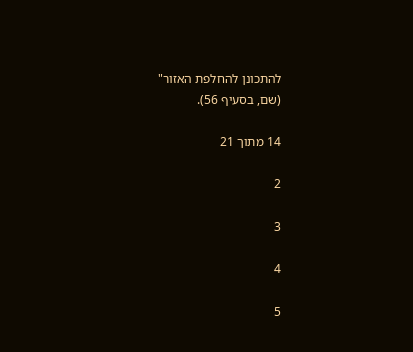להתכונן להחלפת האזור"
(שם, בסעיף 56).

14 מתוך 21

2

3

4

5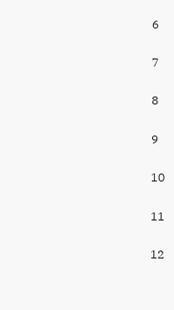6

7

8

9

10

11

12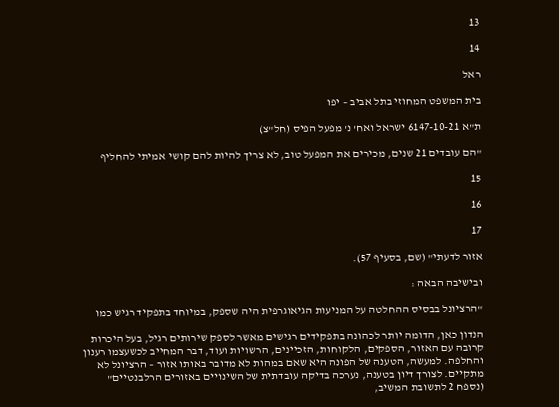13

14

ראל

בית המשפט המחוזי בתל אביב – יפו

ת"א 6147-10-21 ישראל ואח' נ' מפעל הפיס (חל"צ)

"הם עובדים 21 שנים, מכירים את המפעל טוב, לא צריך להיות להם קושי אמיתי להחליף

15

16

17

אזור לדעתי" (שם, בסעיף 57).

ובישיבה הבאה :

"הרציונל בבסיס ההחלטה על המניעות הגיאוגרפית היה שספק, במיוחד בתפקיד רגיש כמו

הנדון כאן, הדומה יותר לכהונה בתפקידים רגישים מאשר לספק שירותים רגיל, בעל היכרות
קרובה עם האזור, הספקים, הלקוחות, הזכיינים, הרשויות ועוד, דבר המחייב לכשעצמו רענון
והחלפה. למעשה, הטענה של הפונה היא שאם במהות לא מדובר באותו אזור – הרציונל לא
מתקיים. לצורך דיון בטענה, נערכה בדיקה עובדתית של השינויים באזורים הרלבנטיים"
(נספח 2 לתשובת המשיב,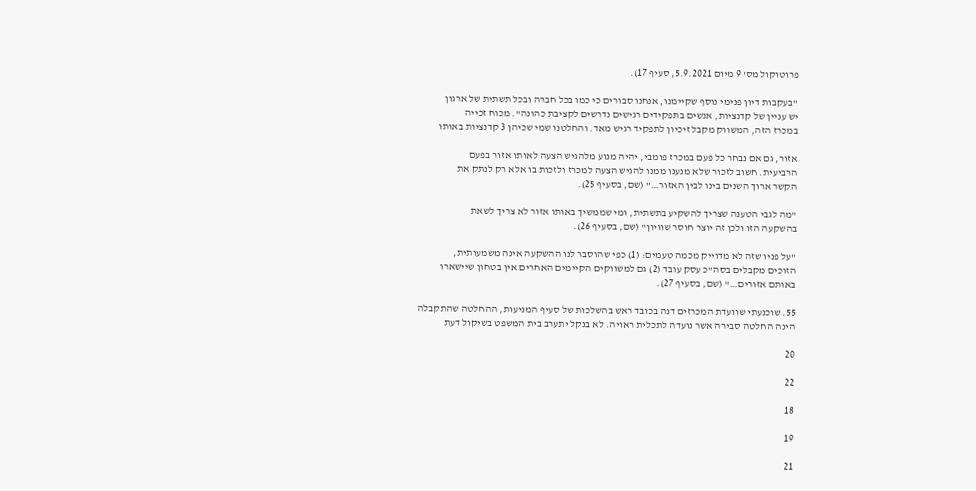פרוטוקול מס' 9 מיום 5.9.2021, סעיף 17).

"בעקבות דיון פנימי נוסף שקיימנו, אנחנו סבורים כי כמו בכל חברה ובכל תשתית של ארגון
יש עניין של קדנציות, אנשים בתפקידים רגישים נדרשים לקציבת כהונה". מכוח זכייה
במכרז הזה, המשווק מקבל זיכיון לתפקיד רגיש מאד. והחלטנו שמי שכיהן 3 קדנציות באותו

אזור, גם אם נבחר כל פעם במכרז פומבי, יהיה מנוע מלהגיש הצעה לאותו אזור בפעם
הרביעית. חשוב לזכור שלא מנענו ממנו להגיש הצעה למכרז ולזכות בו אלא רק לנתק את
הקשר ארוך השנים בינו לבין האזור…" (שם, בסעיף 25).

"מה לגבי הטענה שצריך להשקיע בתשתית, ומי שממשיך באותו אזור לא צריך לשאת
בהשקעה הזו ולכן זה יוצר חוסר שוויון" (שם, בסעיף 26).

"על פניו שזה לא מדוייק מכמה טעמים: (1) כפי שהוסבר לנו ההשקעה אינה משמעותית,
הזוכים מקבלים בסה"כ עסק עובד (2) גם למשווקים הקיימים האחרים אין בטחון שיישארו
באותם אזורים…" (שם, בסעיף 27).

55. שוכנעתי שוועדת המכרזים דנה בכובד ראש בהשלכות של סעיף המניעות, ההחלטה שהתקבלה
הינה החלטה סבירה אשר נועדה לתכלית ראויה. לא בנקל יתערב בית המשפט בשיקול דעת

20

22

18

19

21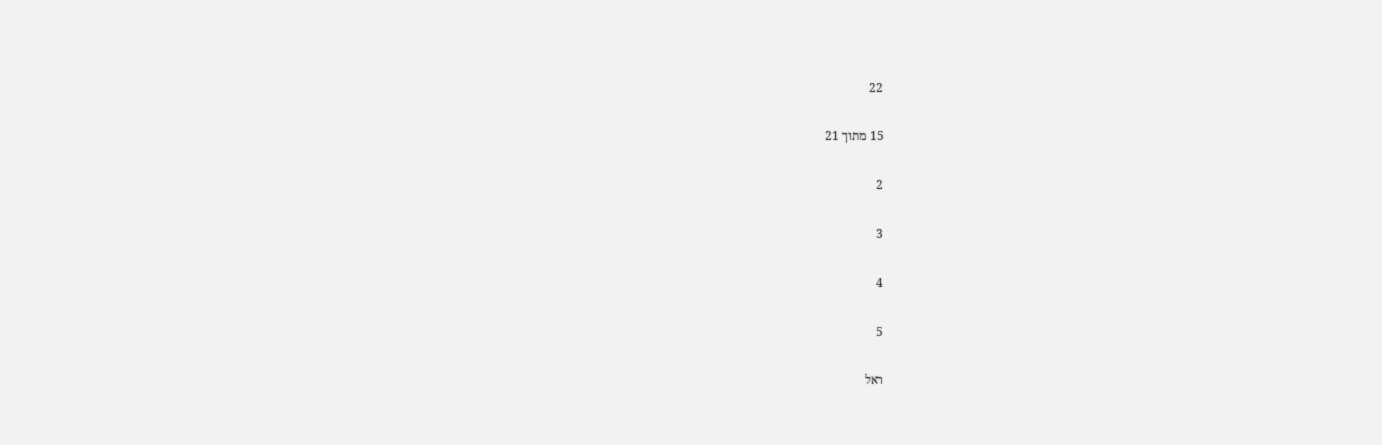22

15 מתוך 21

2

3

4

5

ראל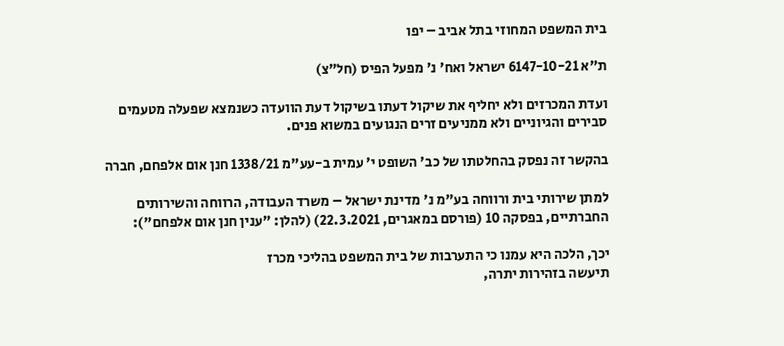בית המשפט המחוזי בתל אביב – יפו

ת"א 6147-10-21 ישראל ואח' נ' מפעל הפיס (חל"צ)

ועדת המכרזים ולא יחליף את שיקול דעתו בשיקול דעת הוועדה כשנמצא שפעלה מטעמים
סבירים והגיוניים ולא ממניעים זרים הנגועים במשוא פנים.

בהקשר זה נפסק בהחלטתו של כב' השופט י' עמית ב-עע"מ 1338/21 חנן אום אלפחם, חברה

למתן שירותי בית ורווחה בע"מ נ' מדינת ישראל – משרד העבודה, הרווחה והשירותים
החברתיים, בפסקה 10 (פורסם במאגרים, 22.3.2021) (להלן: "ענין חנן אום אלפחם"):

יכך, הלכה היא עמנו כי התערבות של בית המשפט בהליכי מכרז
תיעשה בזהירות יתרה,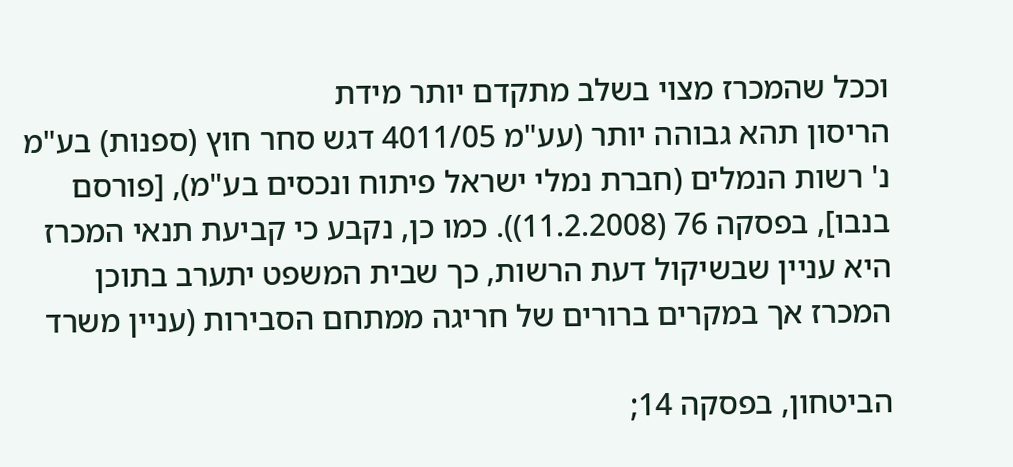וככל שהמכרז מצוי בשלב מתקדם יותר מידת
הריסון תהא גבוהה יותר (עע"מ 4011/05 דגש סחר חוץ (ספנות) בע"מ
נ' רשות הנמלים (חברת נמלי ישראל פיתוח ונכסים בע"מ), [פורסם
בנבו], בפסקה 76 (11.2.2008)). כמו כן, נקבע כי קביעת תנאי המכרז
היא עניין שבשיקול דעת הרשות, כך שבית המשפט יתערב בתוכן
המכרז אך במקרים ברורים של חריגה ממתחם הסבירות (עניין משרד

הביטחון, בפסקה 14;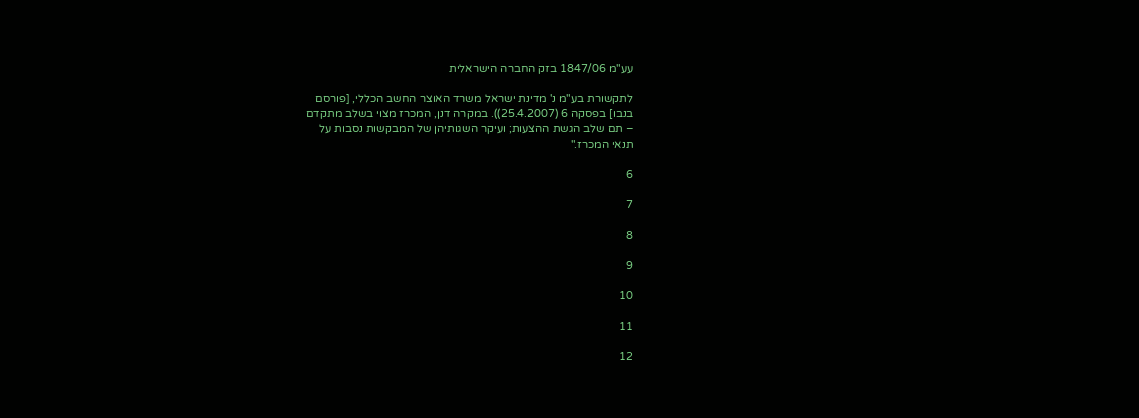עע"מ 1847/06 בזק החברה הישראלית

לתקשורת בע"מ נ' מדינת ישראל משרד האוצר החשב הכללי, [פורסם
בנבו] בפסקה 6 (25.4.2007)). במקרה דנן, המכרז מצוי בשלב מתקדם
– תם שלב הגשת ההצעות; ועיקר השגותיהן של המבקשות נסבות על
תנאי המכרז."

6

7

8

9

10

11

12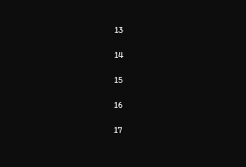13

14

15

16

17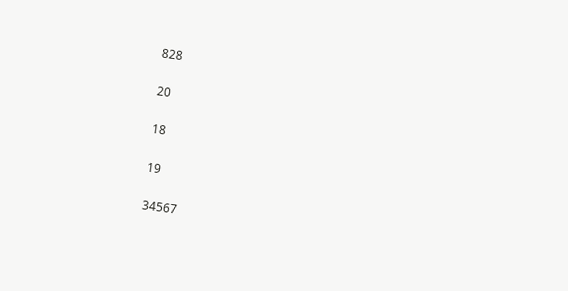828

20

18

19

34567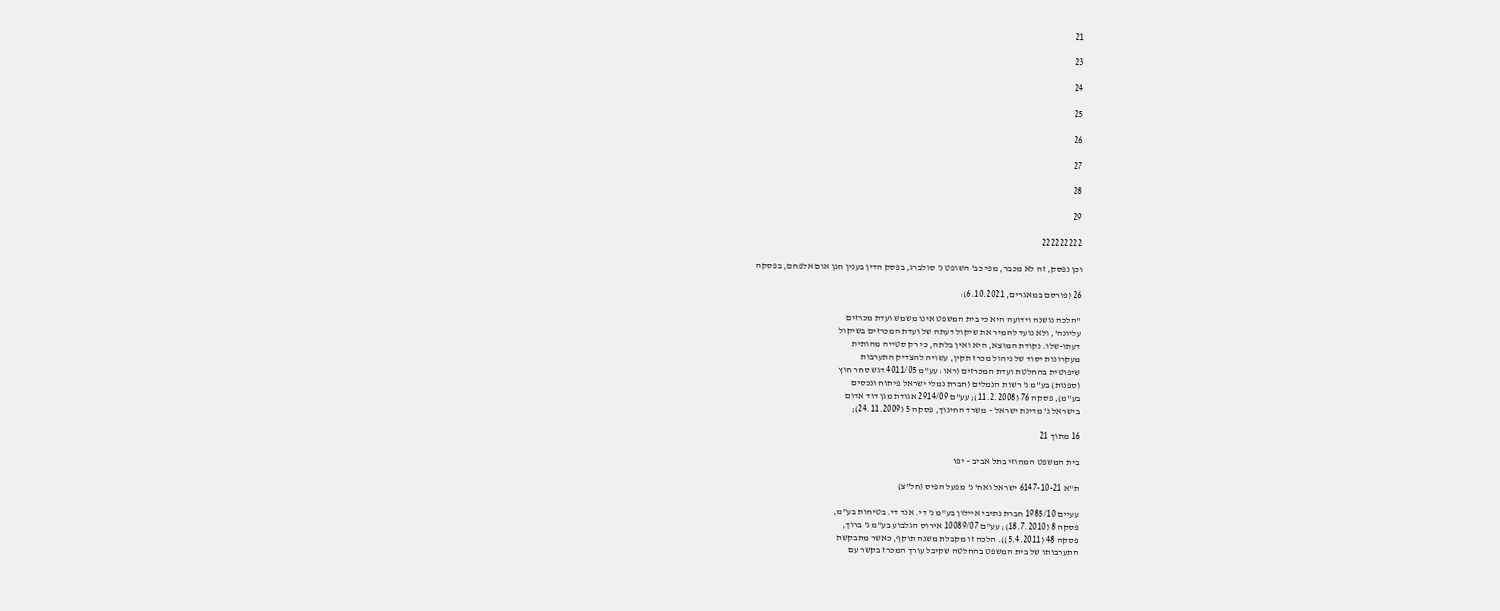21

23

24

25

26

27

28

29

222222222

וכן נפסק, זה לא מכבר, מפי כב' השופט נ' סולברג, בפסק הדין בענין חנן אום אלפחם, בפסקה

26 (פורסם במאגרים, 6.10.2021):

"הלכה נושנה וידועה היא כי בית המשפט אינו משמש ועדת מכרזים
עליונה', ולא נועד להמיר את שיקול דעתה של ועדת המכרזים בשיקול
דעתו-שלו. נקודת המוצא, היא ואין בלתה, כי רק סטייה מהותית
מעקרונות יסוד של ניהול מכרז תקין, עשויה להצדיק התערבות
שיפוטית בהחלטת ועדת המכרזים (ראו: עע"מ 4011/05 דגש סחר חוץ
(ספנות) בע"מ נ' רשות הנמלים (חברת נמלי ישראל פיתוח ונכסים
בע"מ), פסקה 76 (11.2.2008); עע"ם 2914/09 אגודת מגן דוד אדום
בישראל נ' מדינת ישראל – משרד החינוך, פסקה 5 (24.11.2009);

16 מתוך 21

בית המשפט המחוזי בתל אביב – יפו

ת"א 6147-10-21 ישראל ואח' נ' מפעל הפיס (חל"צ)

עעיים 1985/10 חברת נתיבי איילון בע"מ נ' די. אנד די. בטיחות בע"מ,
פסקה 8 (18.7.2010); עע"ם 10089/07 אירוס הגלבוע בע"מ נ' ברוך,
פסקה 48 (5.4.2011)). הלכה זו מקבלת משנה תוקף, כאשר מתבקשת
התערבותו של בית המשפט בהחלטה שקיבל עורך המכרז בקשר עם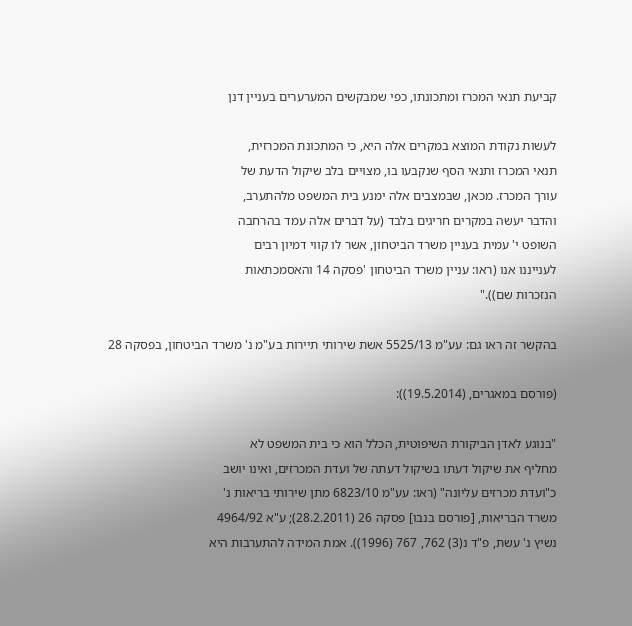קביעת תנאי המכרז ומתכונתו, כפי שמבקשים המערערים בעניין דנן

לעשות נקודת המוצא במקרים אלה היא, כי המתכונת המכרזית,
תנאי המכרז ותנאי הסף שנקבעו בו, מצויים בלב שיקול הדעת של
עורך המכרז. מכאן, שבמצבים אלה ימנע בית המשפט מלהתערב,
והדבר יעשה במקרים חריגים בלבד (על דברים אלה עמד בהרחבה
השופט י' עמית בעניין משרד הביטחון, אשר לו קווי דמיון רבים
לענייננו אנו (ראו: עניין משרד הביטחון 'פסקה 14 והאסמכתאות
הנזכרות שם))."

בהקשר זה ראו גם: עע"מ 5525/13 אשת שירותי תיירות בע"מ נ' משרד הביטחון, בפסקה 28

(פורסם במאגרים, (19.5.2014)):

"בנוגע לאדן הביקורת השיפוטית, הכלל הוא כי בית המשפט לא
מחליף את שיקול דעתו בשיקול דעתה של ועדת המכרזים, ואינו יושב
כ"ועדת מכרזים עליונה" (ראו: עע"מ 6823/10 מתן שירותי בריאות נ'
משרד הבריאות, [פורסם בנבו] פסקה 26 (28.2.2011); ע"א 4964/92
נשיץ נ' עשת, פ"ד נ(3) 762, 767 (1996)). אמת המידה להתערבות היא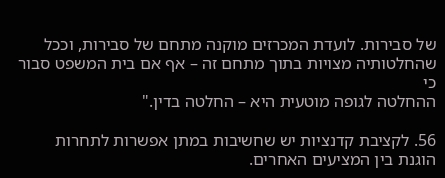של סבירות. לועדת המכרזים מוקנה מתחם של סבירות, וככל
שהחלטותיה מצויות בתוך מתחם זה – אף אם בית המשפט סבור כי
ההחלטה לגופה מוטעית היא – החלטה בדין."

56. לקציבת קדנציות יש שחשיבות במתן אפשרות לתחרות הוגנת בין המציעים האחרים.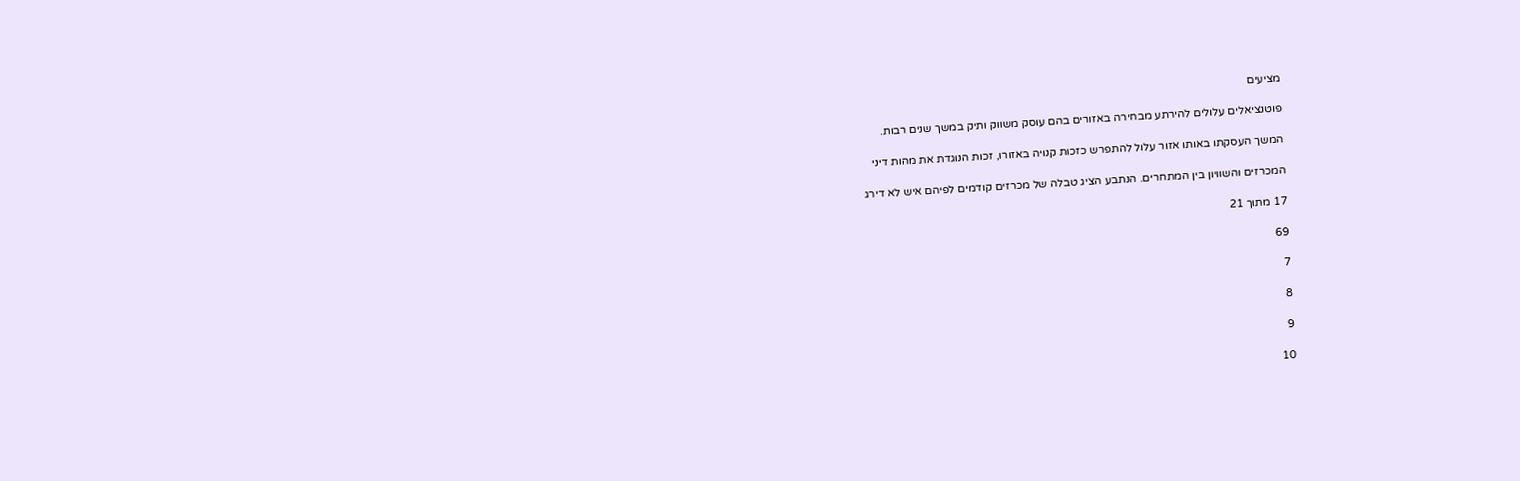מציעים

פוטנציאלים עלולים להירתע מבחירה באזורים בהם עוסק משווק ותיק במשך שנים רבות.

המשך העסקתו באותו אזור עלול להתפרש כזכות קנויה באזורו, זכות הנוגדת את מהות דיני

המכרזים והשוויון בין המתחרים. הנתבע הציג טבלה של מכרזים קודמים לפיהם איש לא דירג

17 מתוך 21

69

7

8

9

10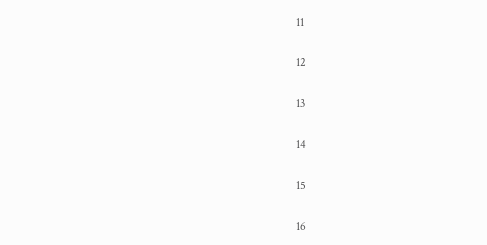11

12

13

14

15

16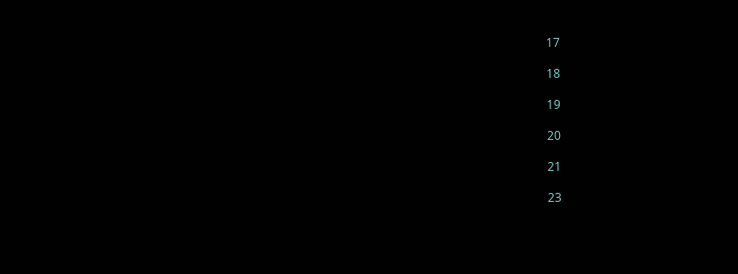17

18

19

20

21

23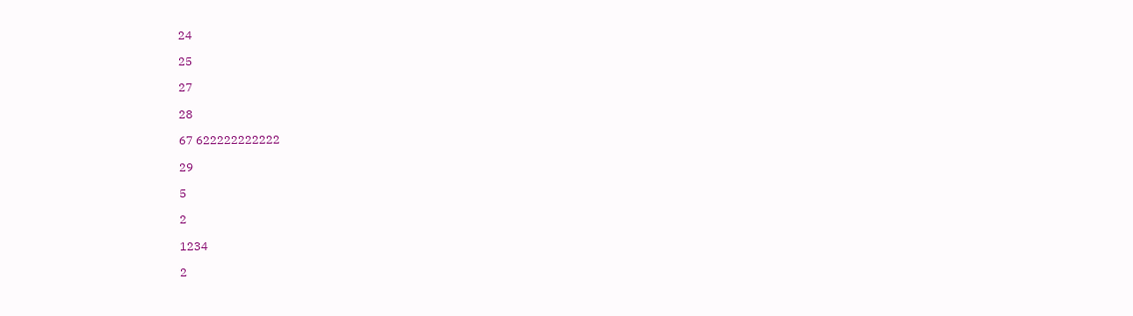24

25

27

28

67 622222222222

29

5

2

1234

2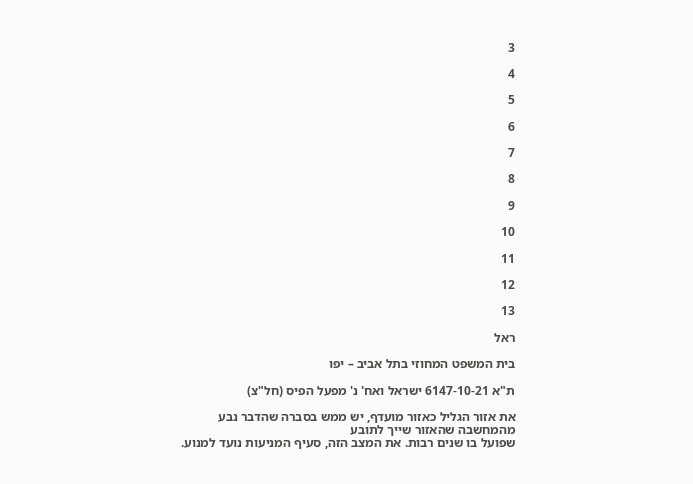3

4

5

6

7

8

9

10

11

12

13

ראל

בית המשפט המחוזי בתל אביב – יפו

ת"א 6147-10-21 ישראל ואח' נ' מפעל הפיס (חל"צ)

את אזור הגליל כאזור מועדף, יש ממש בסברה שהדבר נבע מהמחשבה שהאזור שייך לתובע
שפועל בו שנים רבות. את המצב הזה, סעיף המניעות נועד למנוע.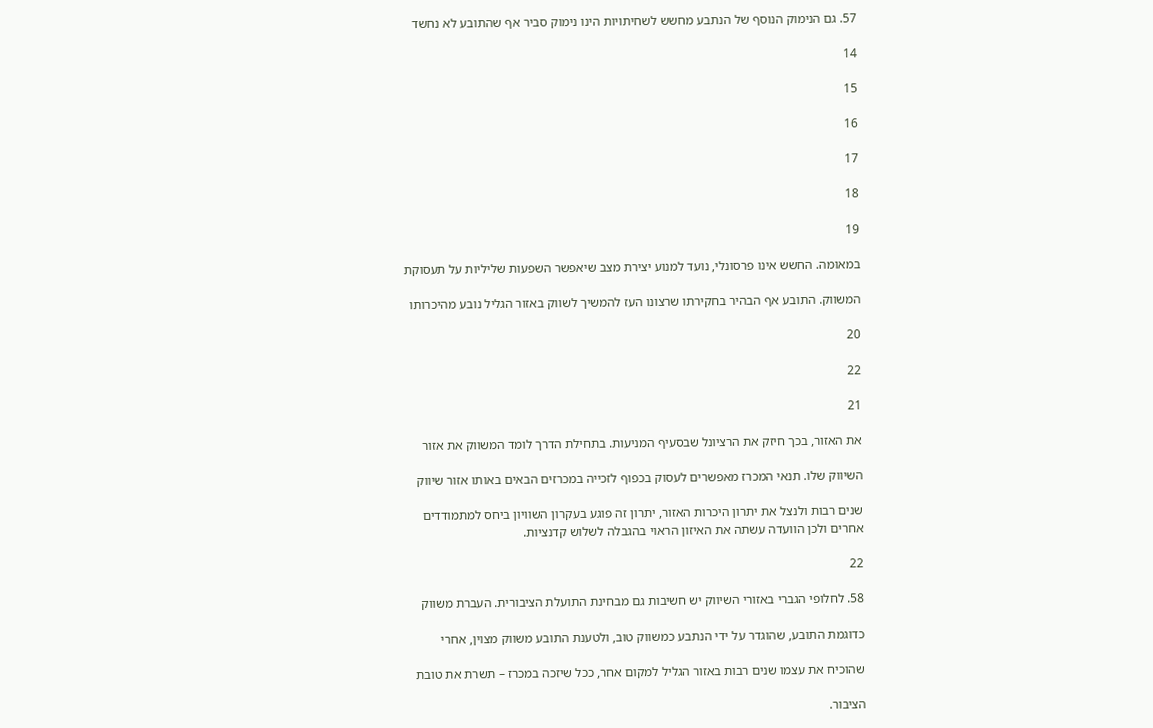57. גם הנימוק הנוסף של הנתבע מחשש לשחיתויות הינו נימוק סביר אף שהתובע לא נחשד

14

15

16

17

18

19

במאומה. החשש אינו פרסונלי, נועד למנוע יצירת מצב שיאפשר השפעות שליליות על תעסוקת

המשווק. התובע אף הבהיר בחקירתו שרצונו העז להמשיך לשווק באזור הגליל נובע מהיכרותו

20

22

21

את האזור, בכך חיזק את הרציונל שבסעיף המניעות. בתחילת הדרך לומד המשווק את אזור

השיווק שלו. תנאי המכרז מאפשרים לעסוק בכפוף לזכייה במכרזים הבאים באותו אזור שיווק

שנים רבות ולנצל את יתרון היכרות האזור, יתרון זה פוגע בעקרון השוויון ביחס למתמודדים
אחרים ולכן הוועדה עשתה את האיזון הראוי בהגבלה לשלוש קדנציות.

22

58. לחלופי הגברי באזורי השיווק יש חשיבות גם מבחינת התועלת הציבורית. העברת משווק

כדוגמת התובע, שהוגדר על ידי הנתבע כמשווק טוב, ולטענת התובע משווק מצוין, אחרי

שהוכיח את עצמו שנים רבות באזור הגליל למקום אחר, ככל שיזכה במכרז – תשרת את טובת

הציבור.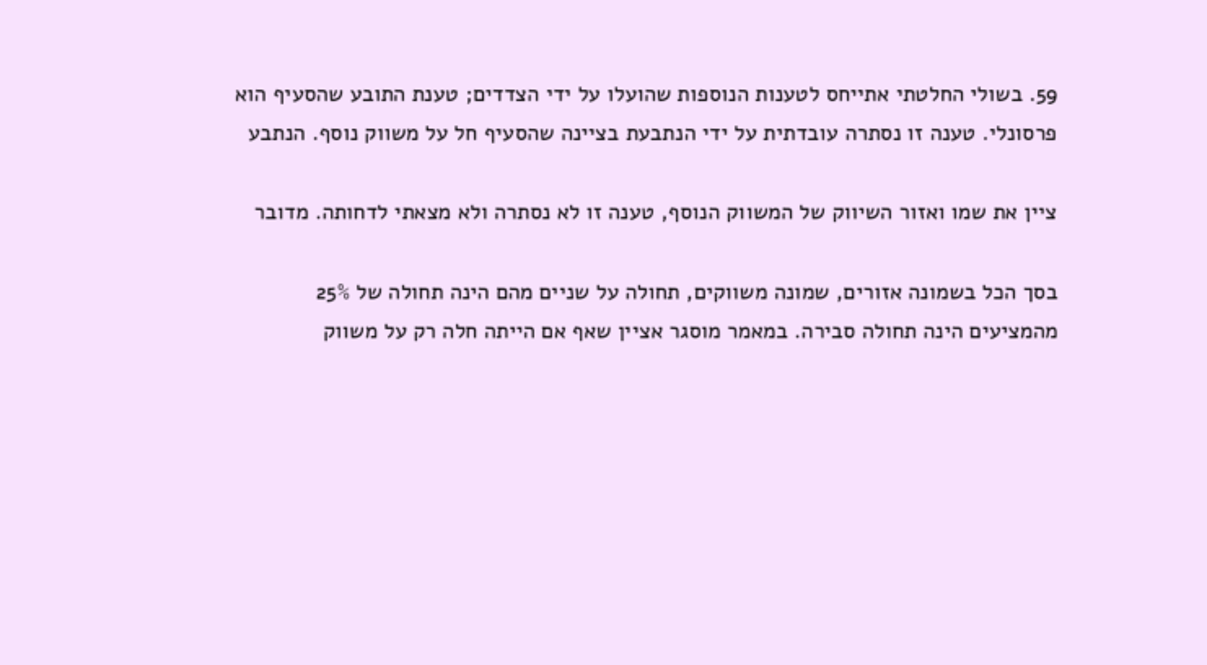59. בשולי החלטתי אתייחס לטענות הנוספות שהועלו על ידי הצדדים; טענת התובע שהסעיף הוא
פרסונלי. טענה זו נסתרה עובדתית על ידי הנתבעת בציינה שהסעיף חל על משווק נוסף. הנתבע

ציין את שמו ואזור השיווק של המשווק הנוסף, טענה זו לא נסתרה ולא מצאתי לדחותה. מדובר

בסך הכל בשמונה אזורים, שמונה משווקים, תחולה על שניים מהם הינה תחולה של 25%
מהמציעים הינה תחולה סבירה. במאמר מוסגר אציין שאף אם הייתה חלה רק על משווק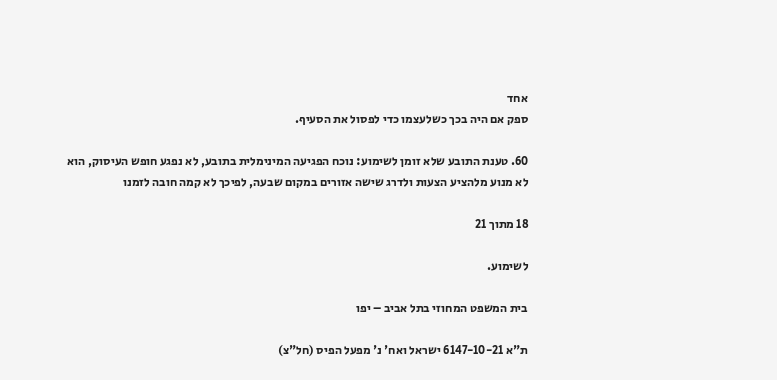אחד
ספק אם היה בכך כשלעצמו כדי לפסול את הסעיף.

60. טענת התובע שלא זומן לשימוע: נוכח הפגיעה המינימלית בתובע, לא נפגע חופש העיסוק, הוא
לא מנוע מלהציע הצעות ולדרג שישה אזורים במקום שבעה, לפיכך לא קמה חובה לזמנו

18 מתוך 21

לשימוע.

בית המשפט המחוזי בתל אביב – יפו

ת"א 6147-10-21 ישראל ואח' נ' מפעל הפיס (חל"צ)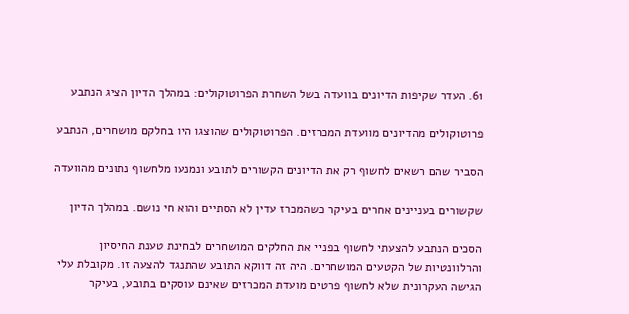61. העדר שקיפות הדיונים בוועדה בשל השחרת הפרוטוקולים: במהלך הדיון הציג הנתבע

פרוטוקולים מהדיונים מוועדת המכרזים. הפרוטוקולים שהוצגו היו בחלקם מושחרים, הנתבע

הסביר שהם רשאים לחשוף רק את הדיונים הקשורים לתובע ונמנעו מלחשוף נתונים מהוועדה

שקשורים בעניינים אחרים בעיקר כשהמכרז עדין לא הסתיים והוא חי נושם. במהלך הדיון

הסכים הנתבע להצעתי לחשוף בפניי את החלקים המושחרים לבחינת טענת החיסיון
והרלוונטיות של הקטעים המושחרים. היה זה דווקא התובע שהתנגד להצעה זו. מקובלת עלי
הגישה העקרונית שלא לחשוף פרטים מועדת המכרזים שאינם עוסקים בתובע, בעיקר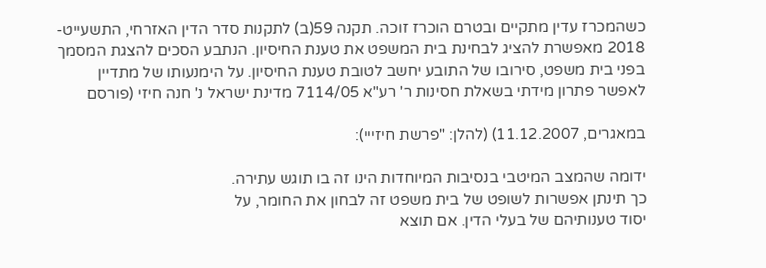כשהמכרז עדין מתקיים ובטרם הוכרז זוכה. תקנה 59(ב) לתקנות סדר הדין האזרחי, התשעייט-
2018 מאפשרת להציג לבחינת בית המשפט את טענת החיסיון. הנתבע הסכים להצגת המסמך
בפני בית משפט, סירובו של התובע יחשב לטובת טענת החיסיון. על הימנעותו של מתדיין
לאפשר פתרון מידתי בשאלת חסינות ר' רע"א 7114/05 מדינת ישראל נ' חנה חיזי (פורסם

במאגרים, 11.12.2007) (להלן: "פרשת חיזייי):

ידומה שהמצב המיטבי בנסיבות המיוחדות הינו זה בו תוגש עתירה.
כך תינתן אפשרות לשופט של בית משפט זה לבחון את החומר, על
יסוד טענותיהם של בעלי הדין. אם תוצא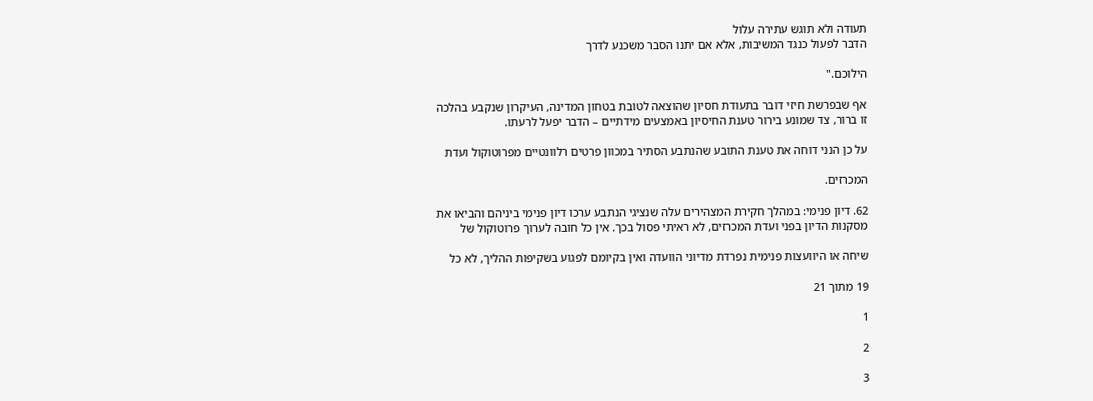תעודה ולא תוגש עתירה עלול
הדבר לפעול כנגד המשיבות, אלא אם יתנו הסבר משכנע לדרך

הילוכם."

אף שבפרשת חיזי דובר בתעודת חסיון שהוצאה לטובת בטחון המדינה, העיקרון שנקבע בהלכה
זו ברור, צד שמונע בירור טענת החיסיון באמצעים מידתיים – הדבר יפעל לרעתו.

על כן הנני דוחה את טענת התובע שהנתבע הסתיר במכוון פרטים רלוונטיים מפרוטוקול ועדת

המכרזים.

62. דיון פנימי: במהלך חקירת המצהירים עלה שנציגי הנתבע ערכו דיון פנימי ביניהם והביאו את
מסקנות הדיון בפני ועדת המכרזים, לא ראיתי פסול בכך. אין כל חובה לערוך פרוטוקול של

שיחה או היוועצות פנימית נפרדת מדיוני הוועדה ואין בקיומם לפגוע בשקיפות ההליך, לא כל

19 מתוך 21

1

2

3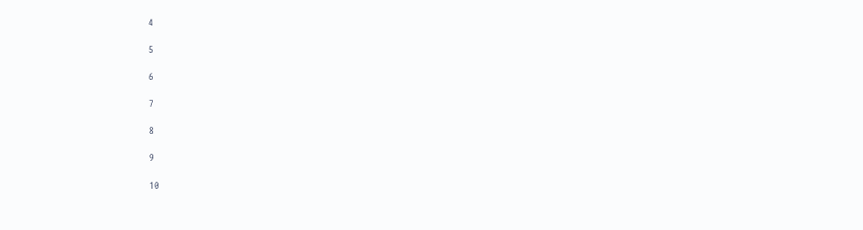4

5

6

7

8

9

10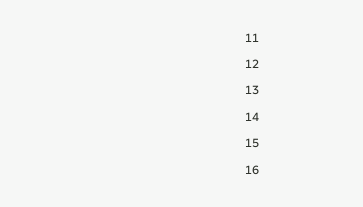11

12

13

14

15

16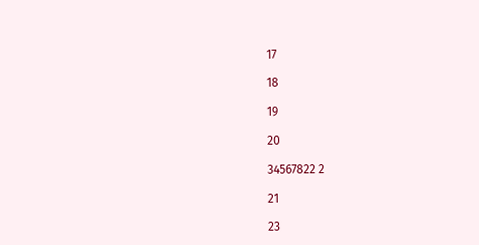17

18

19

20

34567822 2

21

23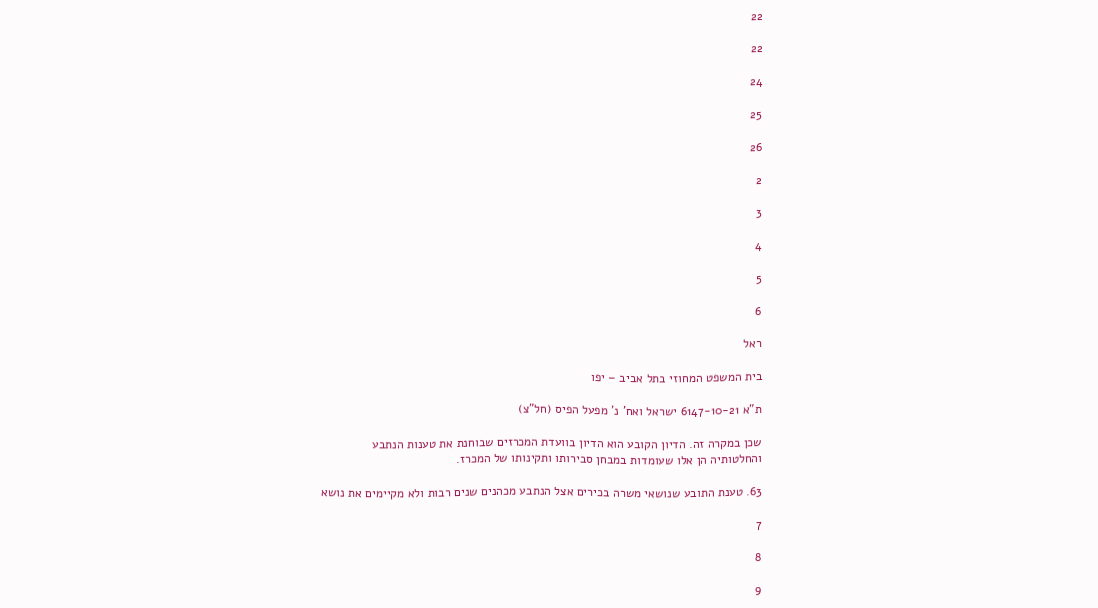22

22

24

25

26

2

3

4

5

6

ראל

בית המשפט המחוזי בתל אביב – יפו

ת"א 6147-10-21 ישראל ואח' נ' מפעל הפיס (חל"צ)

שכן במקרה זה. הדיון הקובע הוא הדיון בוועדת המכרזים שבוחנת את טענות הנתבע
והחלטותיה הן אלו שעומדות במבחן סבירותו ותקינותו של המכרז.

63. טענת התובע שנושאי משרה בכירים אצל הנתבע מכהנים שנים רבות ולא מקיימים את נושא

7

8

9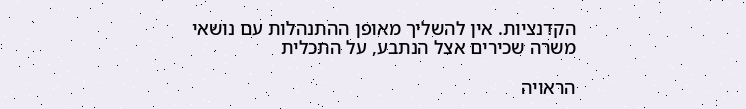הקדנציות. אין להשליך מאופן ההתנהלות עם נושאי משרה שכירים אצל הנתבע, על התכלית

הראויה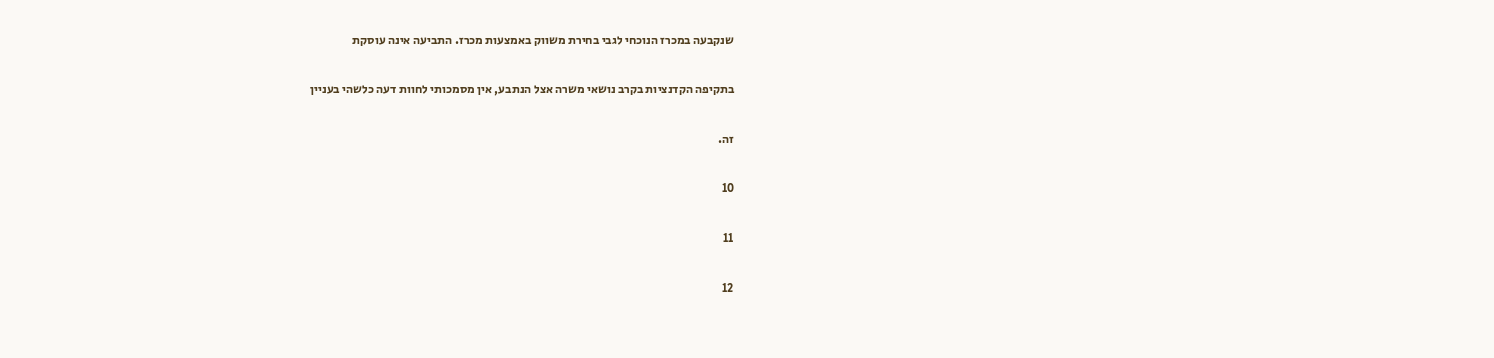שנקבעה במכרז הנוכחי לגבי בחירת משווק באמצעות מכרז. התביעה אינה עוסקת

בתקיפה הקדנציות בקרב נושאי משרה אצל הנתבע, אין מסמכותי לחוות דעה כלשהי בעניין

זה.

10

11

12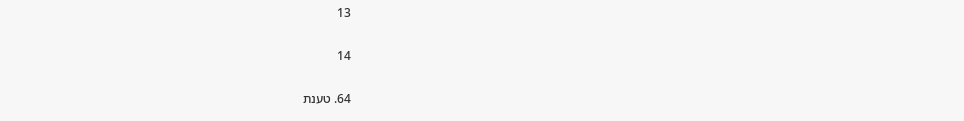13

14

64. טענת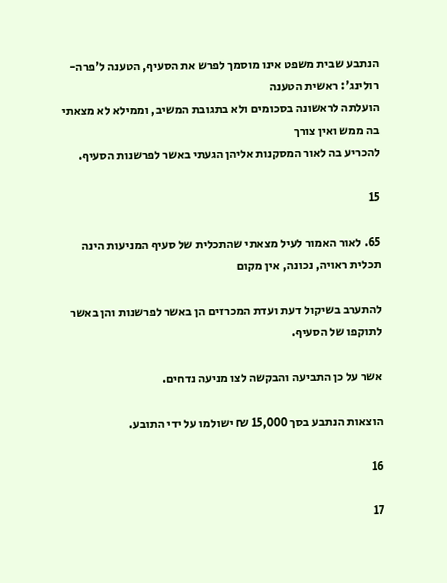הנתבע שבית משפט אינו מוסמך לפרש את הסעיף, הטענה ל'פרה-רולינג': ראשית הטענה
הועלתה לראשונה בסכומים ולא בתגובת המשיב, וממילא לא מצאתי בה ממש ואין צורך
להכריע בה לאור המסקנות אליהן הגעתי באשר לפרשנות הסעיף.

15

65. לאור האמור לעיל מצאתי שהתכלית של סעיף המניעות הינה תכלית ראויה, נכונה, אין מקום

להתערב בשיקול דעת ועדת המכרזים הן באשר לפרשנות והן באשר לתוקפו של הסעיף.

אשר על כן התביעה והבקשה לצו מניעה נדחים.

הוצאות הנתבע בסך 15,000 ₪ ישולמו על ידי התובע.

16

17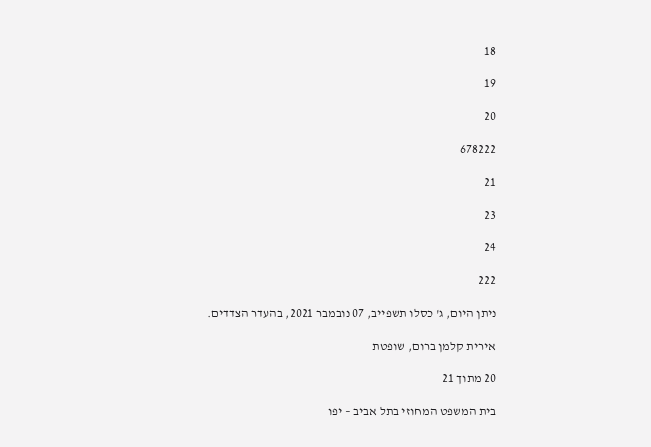18

19

20

678222

21

23

24

222

ניתן היום, ג' כסלו תשפייב, 07 נובמבר 2021, בהעדר הצדדים.

אירית קלמן ברום, שופטת

20 מתוך 21

בית המשפט המחוזי בתל אביב – יפו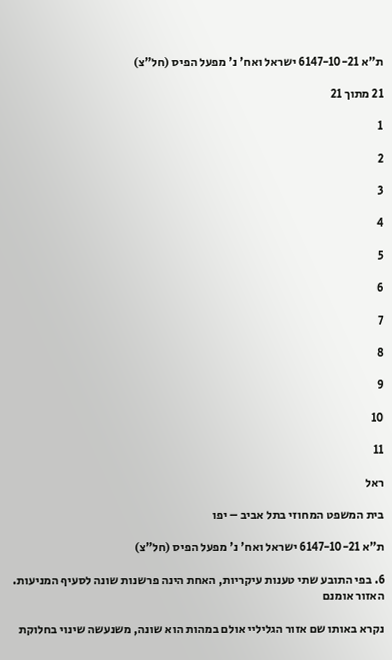ת"א 6147-10-21 ישראל ואח' נ' מפעל הפיס (חל"צ)

21 מתוך 21

1

2

3

4

5

6

7

8

9

10

11

ראל

בית המשפט המחוזי בתל אביב – יפו

ת"א 6147-10-21 ישראל ואח' נ' מפעל הפיס (חל"צ)

6. בפי התובע שתי טענות עיקריות, האחת הינה פרשנות שונה לסעיף המניעות. האזור אומנם

נקרא באותו שם אזור הגליליי אולם במהות הוא שונה, משנעשה שינוי בחלוקת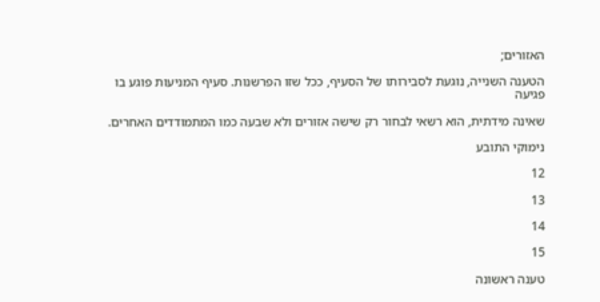האזורים;

הטענה השנייה, נוגעת לסבירותו של הסעיף, ככל שזו הפרשנות. סעיף המניעות פוגע בו פגיעה

שאינה מידתית, הוא רשאי לבחור רק שישה אזורים ולא שבעה כמו המתמודדים האחרים.

נימוקי התובע

12

13

14

15

טענה ראשונה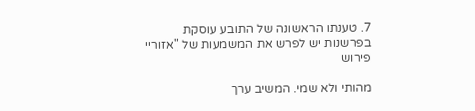7. טענתו הראשונה של התובע עוסקת בפרשנות יש לפרש את המשמעות של "אזוריי פירוש

מהותי ולא שמי. המשיב ערך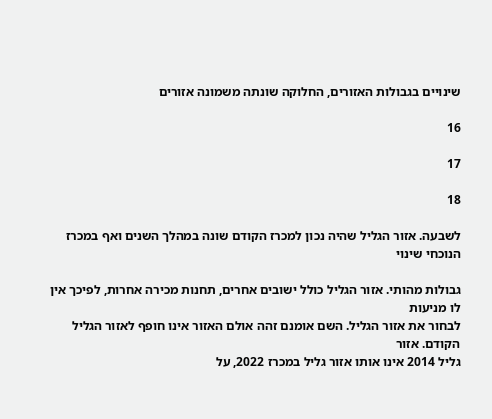שינויים בגבולות האזורים, החלוקה שונתה משמונה אזורים

16

17

18

לשבעה. אזור הגליל שהיה נכון למכרז הקודם שונה במהלך השנים ואף במכרז הנוכחי שינוי

גבולות מהותי. אזור הגליל כולל ישובים אחרים, תחנות מכירה אחרות, לפיכך אין לו מניעות
לבחור את אזור הגליל. השם אומנם זהה אולם האזור אינו חופף לאזור הגליל הקודם. אזור
גליל 2014 אינו אותו אזור גליל במכרז 2022, על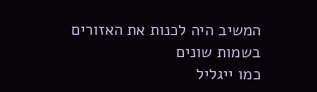המשיב היה לכנות את האזורים בשמות שונים
כמו ייגליל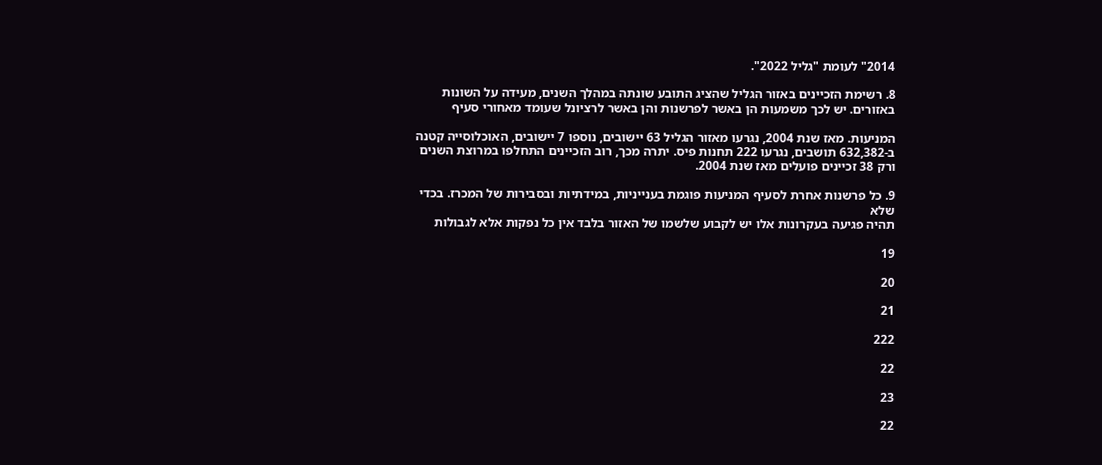2014" לעומת "גליל 2022".

8. רשימת הזכיינים באזור הגליל שהציג התובע שונתה במהלך השנים, מעידה על השונות
באזורים. יש לכך משמעות הן באשר לפרשנות והן באשר לרציונל שעומד מאחורי סעיף

המניעות. מאז שנת 2004, נגרעו מאזור הגליל 63 יישובים, נוספו 7 יישובים, האוכלוסייה קטנה
ב-632,382 תושבים, נגרעו 222 תחנות פיס. יתרה מכך, רוב הזכיינים התחלפו במרוצת השנים
ורק 38 זכיינים פועלים מאז שנת 2004.

9. כל פרשנות אחרת לסעיף המניעות פוגמת בענייניות, במידתיות ובסבירות של המכרז. בכדי שלא
תהיה פגיעה בעקרונות אלו יש לקבוע שלשמו של האזור בלבד אין כל נפקות אלא לגבולות

19

20

21

222

22

23

22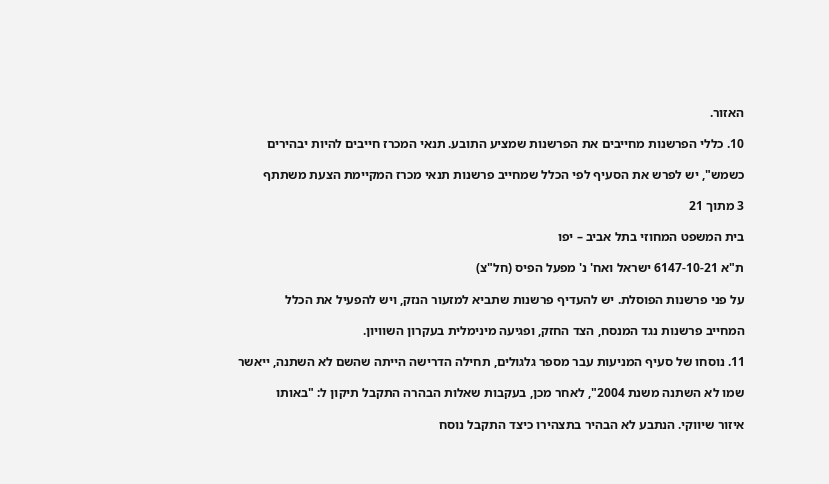האזור.

10. כללי הפרשנות מחייבים את הפרשנות שמציע התובע. תנאי המכרז חייבים להיות יבהירים

כשמש", יש לפרש את הסעיף לפי הכלל שמחייב פרשנות תנאי מכרז המקיימת הצעת משתתף

3 מתוך 21

בית המשפט המחוזי בתל אביב – יפו

ת"א 6147-10-21 ישראל ואח' נ' מפעל הפיס (חל"צ)

על פני פרשנות הפוסלת. יש להעדיף פרשנות שתביא למזעור הנזק, ויש להפעיל את הכלל

המחייב פרשנות נגד המנסח, הצד החזק, ופגיעה מינימלית בעקרון השוויון.

11. נוסחו של סעיף המניעות עבר מספר גלגולים, תחילה הדרישה הייתה שהשם לא השתנה, ייאשר

שמו לא השתנה משנת 2004", לאחר מכן, בעקבות שאלות הבהרה התקבל תיקון ל: "באותו

איזור שיווקי. הנתבע לא הבהיר בתצהירו כיצד התקבל נוסח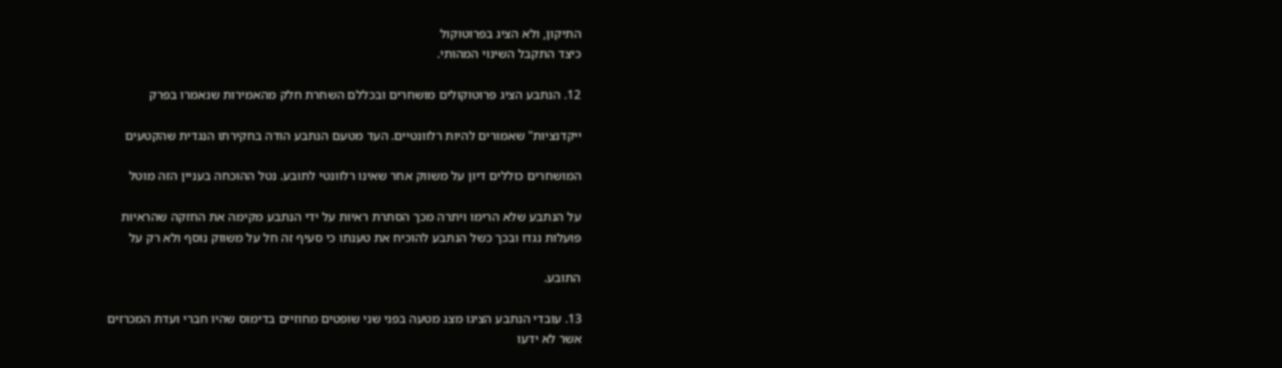התיקון, ולא הציג בפרוטוקול
כיצד התקבל השינוי המהותי.

12. הנתבע הציג פרוטוקולים מושחרים ובכללם השחרת חלק מהאמירות שנאמרו בפרק

ייקדנציות" שאמורים להיות רלוונטיים. העד מטעם הנתבע הודה בחקירתו הנגדית שהקטעים

המושחרים כוללים דיון על משווק אחר שאינו רלוונטי לתובע. נטל ההוכחה בעניין הזה מוטל

על הנתבע שלא הרימו ויתרה מכך הסתרת ראיות על ידי הנתבע מקימה את החזקה שהראיות
פועלות נגדו ובכך כשל הנתבע להוכיח את טענתו כי סעיף זה חל על משווק נוסף ולא רק על

התובע.

13. עובדי הנתבע הציגו מצג מטעה בפני שני שופטים מחוזיים בדימוס שהיו חברי ועדת המכרזים
אשר לא ידעו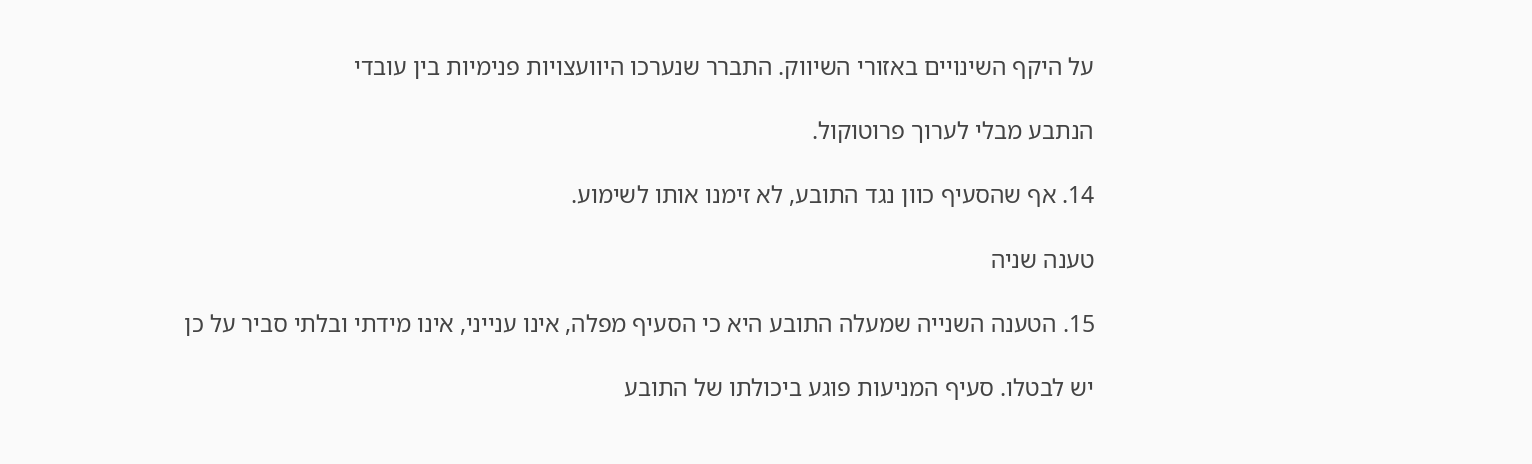על היקף השינויים באזורי השיווק. התברר שנערכו היוועצויות פנימיות בין עובדי

הנתבע מבלי לערוך פרוטוקול.

14. אף שהסעיף כוון נגד התובע, לא זימנו אותו לשימוע.

טענה שניה

15. הטענה השנייה שמעלה התובע היא כי הסעיף מפלה, אינו ענייני, אינו מידתי ובלתי סביר על כן

יש לבטלו. סעיף המניעות פוגע ביכולתו של התובע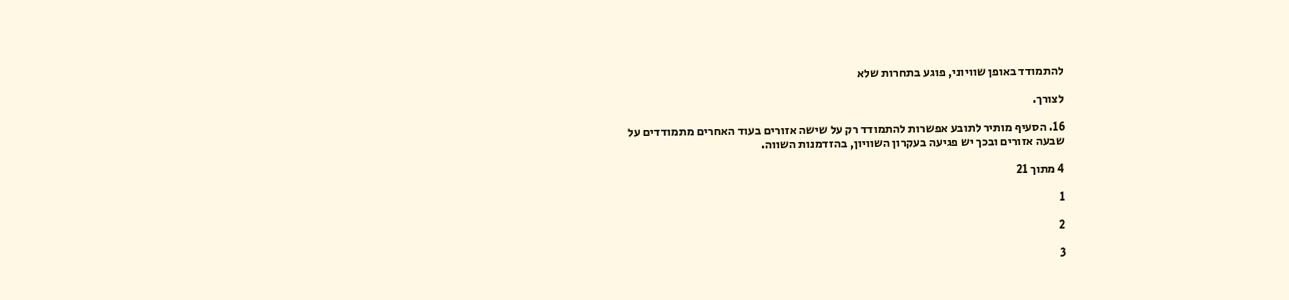להתמודד באופן שוויוני, פוגע בתחרות שלא

לצורך.

16. הסעיף מותיר לתובע אפשרות להתמודד רק על שישה אזורים בעוד האחרים מתמודדים על
שבעה אזורים ובכך יש פגיעה בעקרון השוויון, בהזדמנות השווה.

4 מתוך 21

1

2

3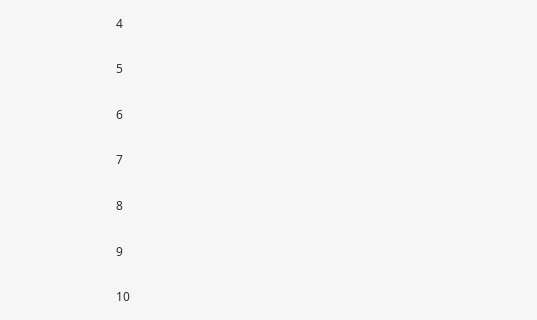4

5

6

7

8

9

10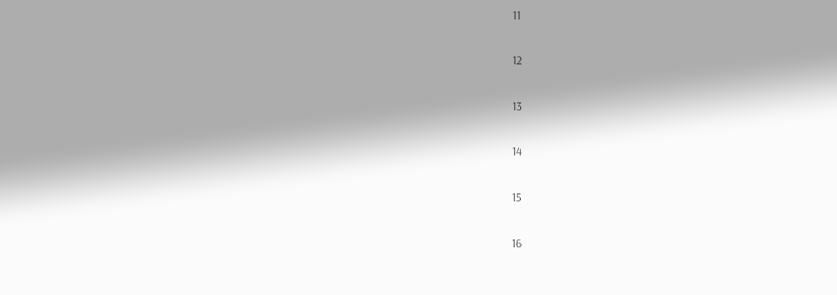11

12

13

14

15

16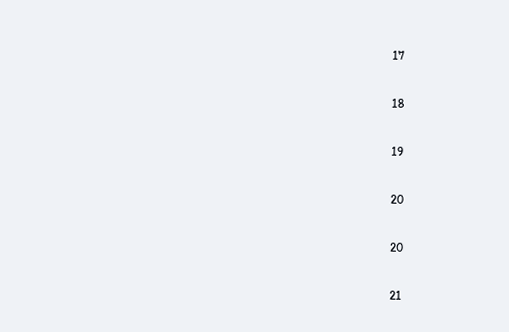17

18

19

20

20

21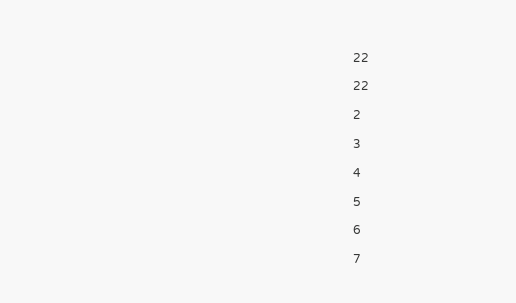22

22

2

3

4

5

6

7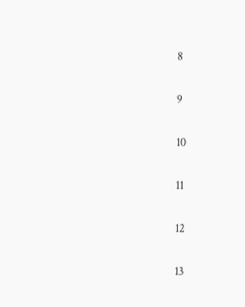8

9

10

11

12

13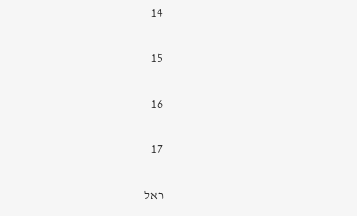14

15

16

17

ראל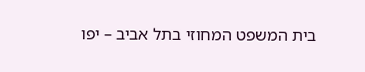בית המשפט המחוזי בתל אביב – יפו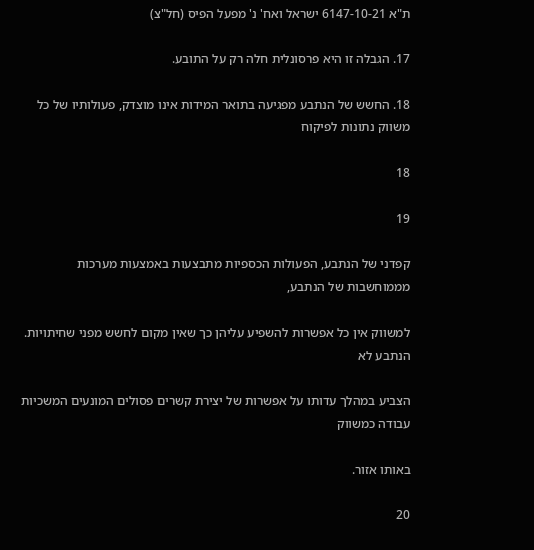ת"א 6147-10-21 ישראל ואח' נ' מפעל הפיס (חל"צ)

17. הגבלה זו היא פרסונלית חלה רק על התובע.

18. החשש של הנתבע מפגיעה בתואר המידות אינו מוצדק, פעולותיו של כל משווק נתונות לפיקוח

18

19

קפדני של הנתבע, הפעולות הכספיות מתבצעות באמצעות מערכות מממוחשבות של הנתבע,

למשווק אין כל אפשרות להשפיע עליהן כך שאין מקום לחשש מפני שחיתויות. הנתבע לא

הצביע במהלך עדותו על אפשרות של יצירת קשרים פסולים המונעים המשכיות עבודה כמשווק

באותו אזור.

20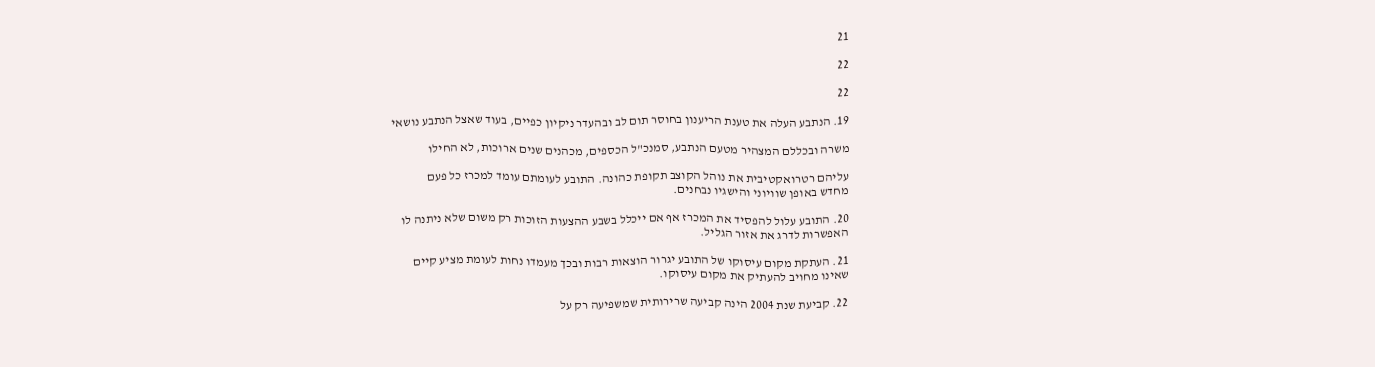21

22

22

19. הנתבע העלה את טענת הריענון בחוסר תום לב ובהעדר ניקיון כפיים, בעוד שאצל הנתבע נושאי

משרה ובכללם המצהיר מטעם הנתבע, סמנכ"ל הכספים, מכהנים שנים ארוכות, לא החילו

עליהם רטרואקטיבית את נוהל הקוצב תקופת כהונה. התובע לעומתם עומד למכרז כל פעם
מחדש באופן שוויוני והישגיו נבחנים.

20. התובע עלול להפסיד את המכרז אף אם ייכלל בשבע ההצעות הזוכות רק משום שלא ניתנה לו
האפשרות לדרג את אזור הגליל.

21. העתקת מקום עיסוקו של התובע יגרור הוצאות רבות ובכך מעמדו נחות לעומת מציע קיים
שאינו מחויב להעתיק את מקום עיסוקו.

22. קביעת שנת 2004 הינה קביעה שרירותית שמשפיעה רק על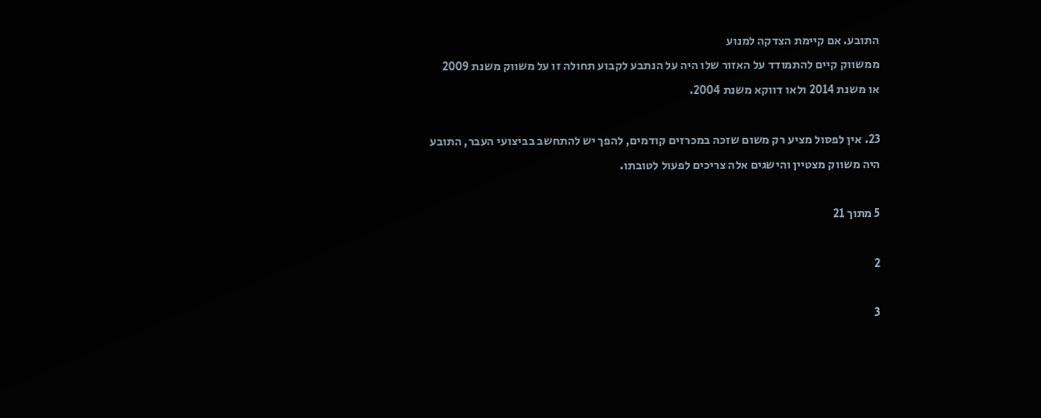התובע. אם קיימת הצדקה למנוע
ממשווק קיים להתמודד על האזור שלו היה על הנתבע לקבוע תחולה זו על משווק משנת 2009
או משנת 2014 ולאו דווקא משנת 2004.

23. אין לפסול מציע רק משום שזכה במכרזים קודמים, להפך יש להתחשב בביצועי העבר, התובע
היה משווק מצטיין והישגים אלה צריכים לפעול לטובתו.

5 מתוך 21

2

3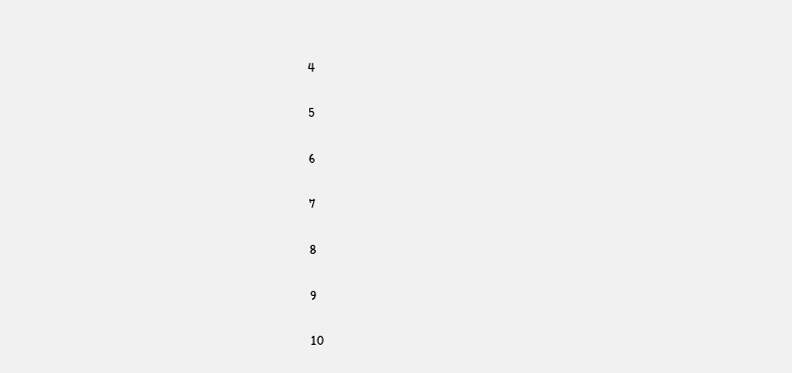4

5

6

7

8

9

10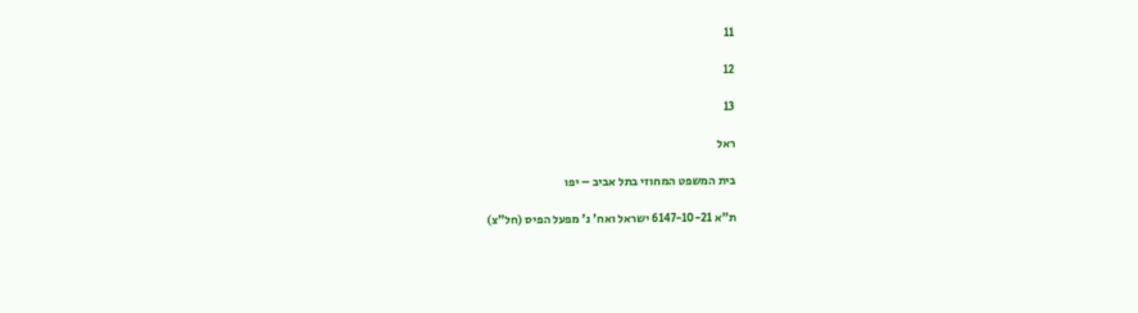11

12

13

ראל

בית המשפט המחוזי בתל אביב – יפו

ת"א 6147-10-21 ישראל ואח' נ' מפעל הפיס (חל"צ)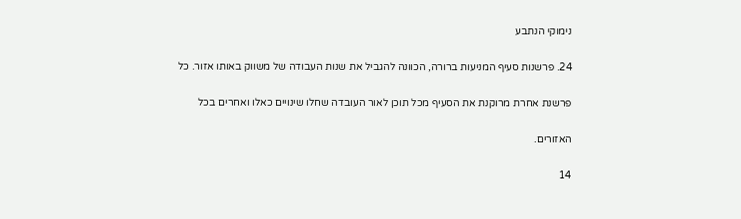נימוקי הנתבע

24. פרשנות סעיף המניעות ברורה, הכוונה להגביל את שנות העבודה של משווק באותו אזור. כל

פרשנת אחרת מרוקנת את הסעיף מכל תוכן לאור העובדה שחלו שינויים כאלו ואחרים בכל

האזורים.

14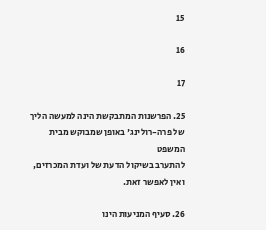15

16

17

25. הפרשנות המתבקשת הינה למעשה הליך של פרה-רולינג' באופן שמבוקש מבית המשפט
להתערב בשיקול הדעת של ועדת המכרזים, ואין לאפשר זאת.

26. סעיף המניעות הינו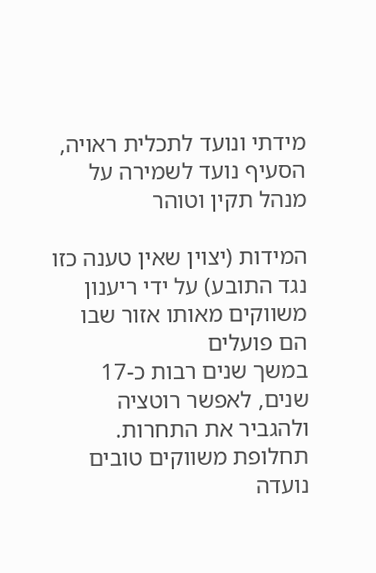מידתי ונועד לתכלית ראויה, הסעיף נועד לשמירה על מנהל תקין וטוהר

המידות (יצוין שאין טענה כזו נגד התובע) על ידי ריענון משווקים מאותו אזור שבו הם פועלים
במשך שנים רבות כ-17 שנים, לאפשר רוטציה ולהגביר את התחרות. תחלופת משווקים טובים
נועדה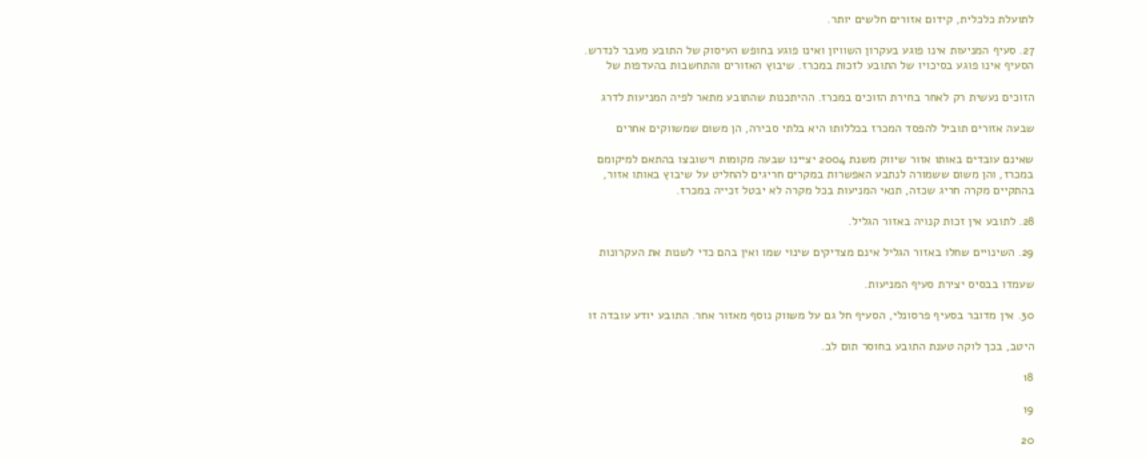לתועלת כלכלית, קידום אזורים חלשים יותר.

27. סעיף המניעות אינו פוגע בעקרון השוויון ואינו פוגע בחופש העיסוק של התובע מעבר לנדרש.
הסעיף אינו פוגע בסיכויו של התובע לזכות במכרז. שיבוץ האזורים והתחשבות בהעדפות של

הזוכים נעשית רק לאחר בחירת הזוכים במכרז. ההיתכנות שהתובע מתאר לפיה המניעות לדרג

שבעה אזורים תוביל להפסד המכרז בכללותו היא בלתי סבירה, הן משום שמשווקים אחרים

שאינם עובדים באותו אזור שיווק משנת 2004 יציינו שבעה מקומות וישובצו בהתאם למיקומם
במכרז, והן משום ששמורה לנתבע האפשרות במקרים חריגים להחליט על שיבוץ באותו אזור,
בהתקיים מקרה חריג שכזה, תנאי המניעות בכל מקרה לא יבטל זכייה במכרז.

28. לתובע אין זכות קנויה באזור הגליל.

29. השינויים שחלו באזור הגליל אינם מצדיקים שינוי שמו ואין בהם כדי לשנות את העקרונות

שעמדו בבסיס יצירת סעיף המניעות.

30. אין מדובר בסעיף פרסונלי, הסעיף חל גם על משווק נוסף מאזור אחר. התובע יודע עובדה זו

היטב, בכך לוקה טענת התובע בחוסר תום לב.

18

19

20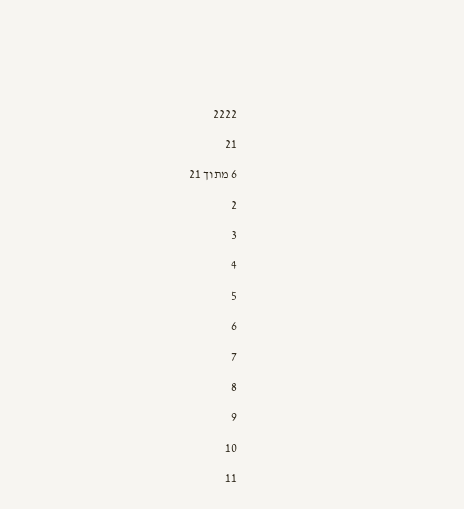2222

21

6 מתוך 21

2

3

4

5

6

7

8

9

10

11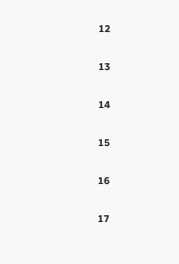12

13

14

15

16

17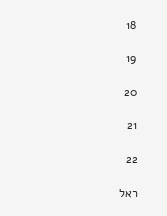18

19

20

21

22

ראל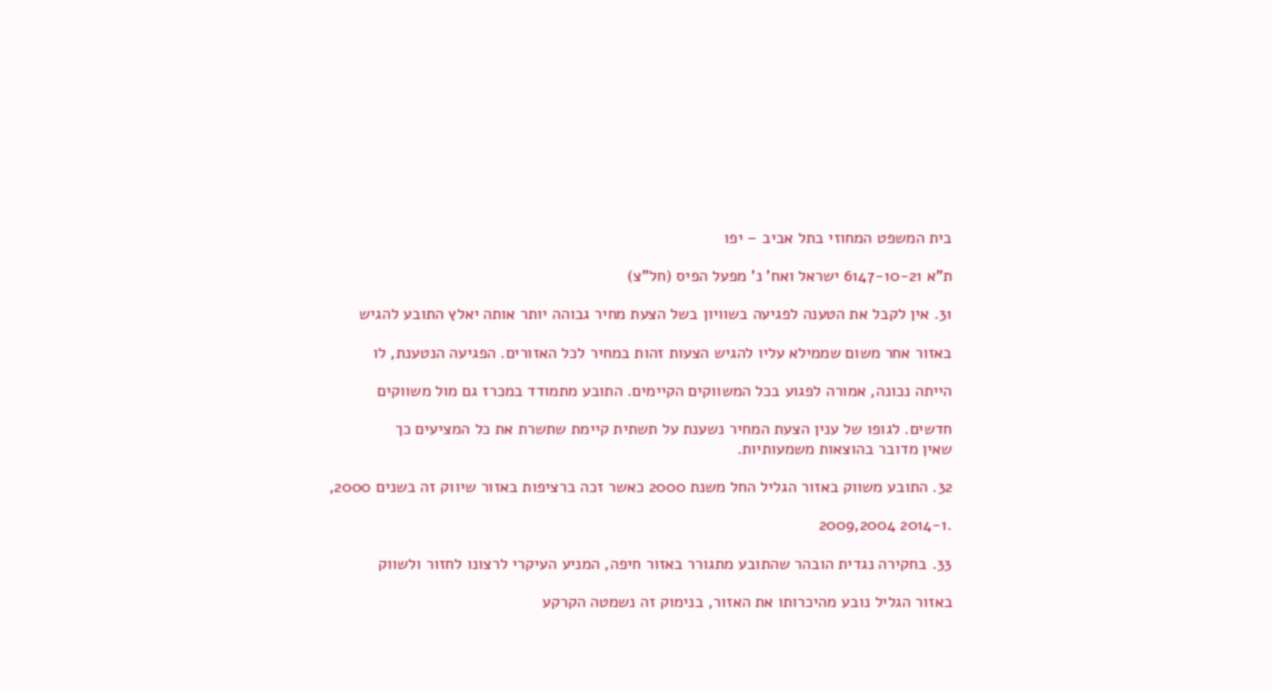בית המשפט המחוזי בתל אביב – יפו

ת"א 6147-10-21 ישראל ואח' נ' מפעל הפיס (חל"צ)

31. אין לקבל את הטענה לפגיעה בשוויון בשל הצעת מחיר גבוהה יותר אותה יאלץ התובע להגיש

באזור אחר משום שממילא עליו להגיש הצעות זהות במחיר לכל האזורים. הפגיעה הנטענת, לו

הייתה נכונה, אמורה לפגוע בכל המשווקים הקיימים. התובע מתמודד במכרז גם מול משווקים

חדשים. לגופו של ענין הצעת המחיר נשענת על תשתית קיימת שתשרת את כל המציעים כך
שאין מדובר בהוצאות משמעותיות.

32. התובע משווק באזור הגליל החל משנת 2000 כאשר זכה ברציפות באזור שיווק זה בשנים 2000,

.2014-1 2009,2004

33. בחקירה נגדית הובהר שהתובע מתגורר באזור חיפה, המניע העיקרי לרצונו לחזור ולשווק

באזור הגליל נובע מהיכרותו את האזור, בנימוק זה נשמטה הקרקע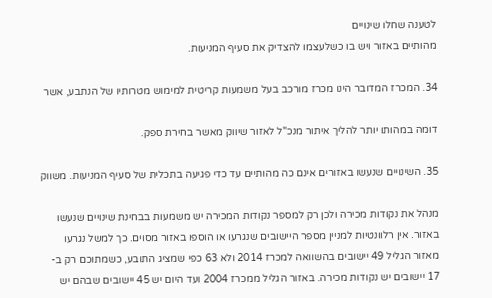לטענה שחלו שינויים
מהותיים באזור ויש בו כשלעצמו להצדיק את סעיף המניעות.

34. המכרז המדובר הינו מכרז מורכב בעל משמעות קריטית למימוש מטרותיו של הנתבע, אשר

דומה במהותו יותר להליך איתור מנכ"ל לאזור שיווק מאשר בחירת ספק.

35. השינויים שנעשו באזורים אינם כה מהותיים עד כדי פגיעה בתכלית של סעיף המניעות. משווק

מנהל את נקודות מכירה ולכן רק למספר נקודות המכירה יש משמעות בבחינת שינויים שנעשו
באזור. אין רלוונטיות למניין מספר היישובים שנגרעו או הוספו באזור מסוים. כך למשל נגרעו
מאזור הגליל 49 יישובים בהשוואה למכרז 2014 ולא 63 כפי שמציג התובע, כשמתוכם רק ב-
17 יישובים יש נקודות מכירה. באזור הגליל ממכרז 2004 ועד היום יש 45 יישובים שבהם יש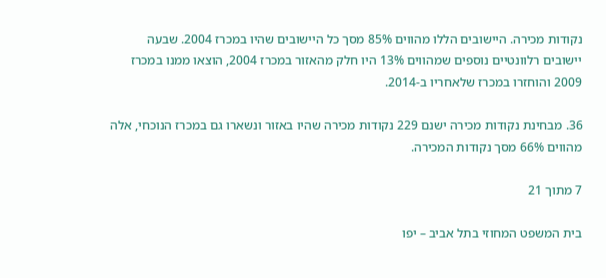נקודות מכירה. היישובים הללו מהווים 85% מסך כל היישובים שהיו במכרז 2004. שבעה
יישובים רלוונטיים נוספים שמהווים 13% היו חלק מהאזור במכרז 2004, הוצאו ממנו במכרז
2009 והוחזרו במכרז שלאחריו ב-2014.

36. מבחינת נקודות מכירה ישנם 229 נקודות מכירה שהיו באזור ונשארו גם במכרז הנוכחי, אלה
מהווים 66% מסך נקודות המכירה.

7 מתוך 21

בית המשפט המחוזי בתל אביב – יפו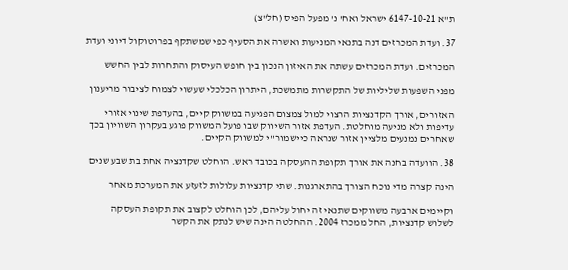ת"א 6147-10-21 ישראל ואח' נ' מפעל הפיס (חל"צ)

37. ועדת המכרזים דנה בתנאי המניעות ואשרה את הסעיף כפי שמשתקף בפרוטוקול דיוני ועדת

המכרזים. ועדת המכרזים עשתה את האיזון הנכון בין חופש העיסוק והתחרות לבין החשש

מפני השפעות שליליות של התקשרות מתמשכת, היתרון הכלכלי שעשוי לצמוח לציבור מריענון

האזורים, אורך הקדנציות הרצוי למול צמצום הפגיעה במשווק קיים, בהעדפת שינוי אזורי
עדיפות ולא מניעה מוחלטת. העדפת אזור השיווק שבו פועל המשווק פוגע בעקרון השוויון בכך
שאחרים נמנעים מלציין אזור שנראה כיישמור"י למשווק הקיים.

38. הוועדה בחנה את אורך תקופת ההעסקה בכובד ראש. הוחלט שקדנציה אחת בת שבע שנים

הינה קצרה מדי נוכח הצורך בהתארגנות. שתי קדנציות עלולות לזעזע את המערכת מאחר

וקיימים ארבעה משווקים שתנאי זה יחול עליהם, לכן הוחלט לקצוב את תקופת העסקה
לשלוש קדנציות, החל ממכרז 2004. ההחלטה הינה שיש לנתק את הקשר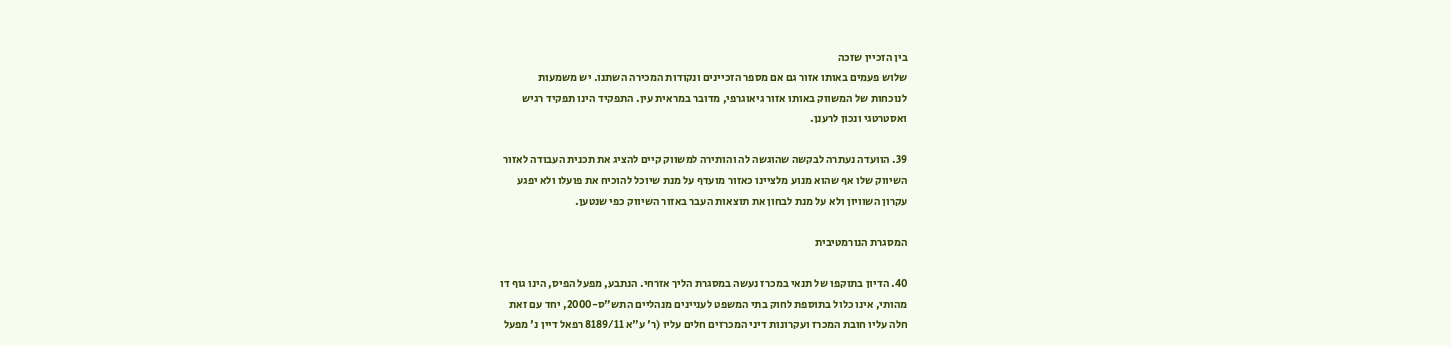בין הזכיין שזכה
שלוש פעמים באותו אזור גם אם מספר הזכיינים ונקודות המכירה השתנו. יש משמעות
לנוכחות של המשווק באותו אזור גיאוגרפי, מדובר במראית עין. התפקיד הינו תפקיד רגיש
ואסטרטגי ונכון לרענן.

39. הוועדה נעתרה לבקשה שהוגשה לה והותירה למשווק קיים להציג את תכנית העבודה לאזור
השיווק שלו אף שהוא מנוע מלציינו כאזור מועדף על מנת שיוכל להוכיח את פועלו ולא יפגע
עקרון השוויון ולא על מנת לבחון את תוצאות העבר באזור השיווק כפי שנטען.

המסגרת הנורמטיבית

40. הדיון בתוקפו של תנאי במכרז נעשה במסגרת הליך אזרחי. הנתבע, מפעל הפיס, הינו גוף דו
מהותי, אינו כלול בתוספת לחוק בתי המשפט לעניינים מנהליים התש"ס-2000, יחד עם זאת
חלה עליו חובת המכרז ועקרונות דיני המכרזים חלים עליו (ר' ע"א 8189/11 רפאל דיין נ' מפעל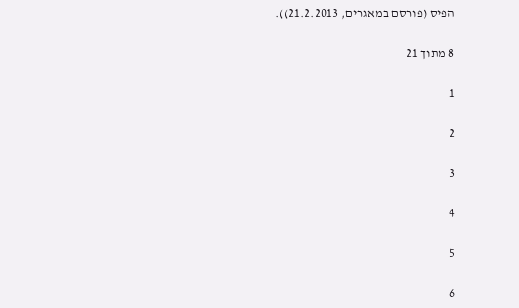הפיס (פורסם במאגרים, 21.2.2013)).

8 מתוך 21

1

2

3

4

5

6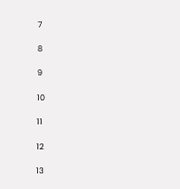7

8

9

10

11

12

13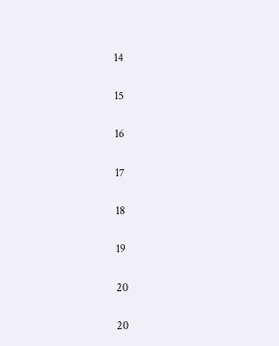14

15

16

17

18

19

20

20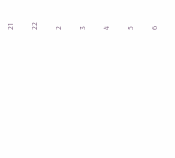21

22

2

3

4

5

6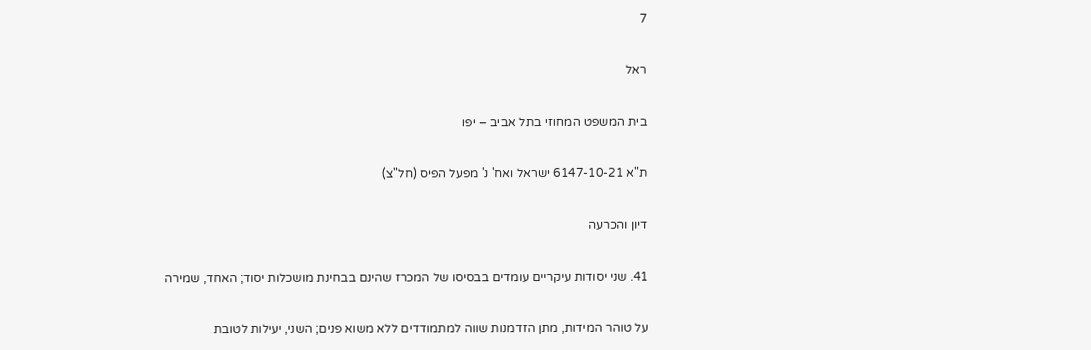7

ראל

בית המשפט המחוזי בתל אביב – יפו

ת"א 6147-10-21 ישראל ואח' נ' מפעל הפיס (חל"צ)

דיון והכרעה

41. שני יסודות עיקריים עומדים בבסיסו של המכרז שהינם בבחינת מושכלות יסוד; האחד, שמירה

על טוהר המידות, מתן הזדמנות שווה למתמודדים ללא משוא פנים; השני, יעילות לטובת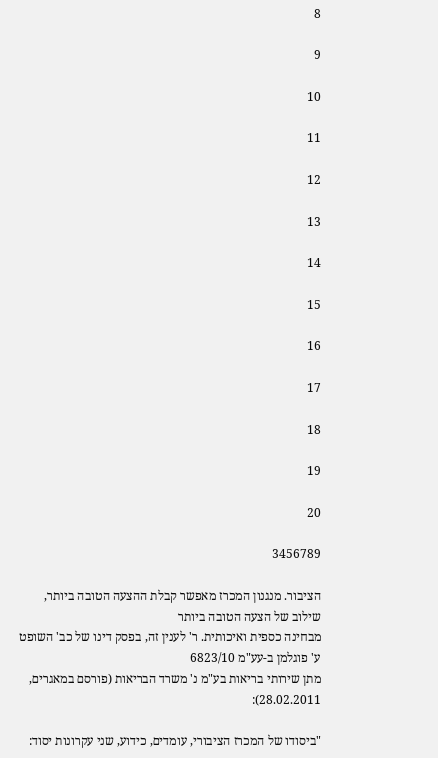8

9

10

11

12

13

14

15

16

17

18

19

20

3456789

הציבור. מנגנון המכרז מאפשר קבלת ההצעה הטובה ביותר, שילוב של הצעה הטובה ביותר
מבחינה כספית ואיכותית. ר' לענין זה, בפסק דינו של כב' השופט ע' פוגלמן ב-עע"מ 6823/10
מתן שירותי בריאות בע"מ נ' משרד הבריאות (פורסם במאגרים, 28.02.2011):

"ביסודו של המכרז הציבורי, עומדים, כידוע, שני עקרונות יסוד: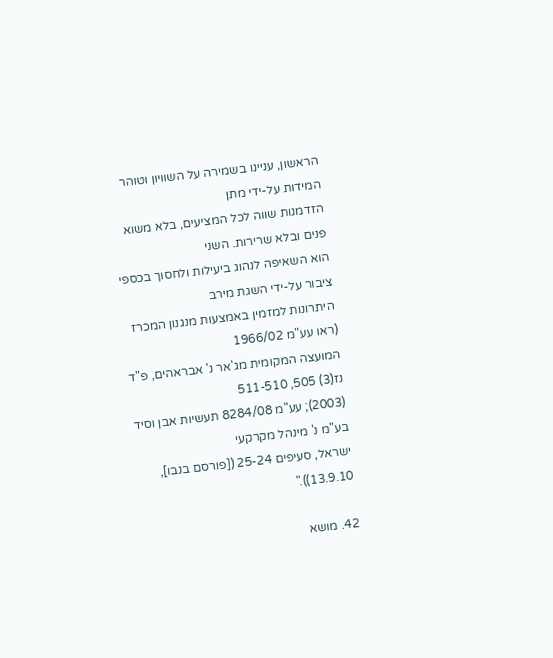הראשון, עניינו בשמירה על השוויון וטוהר המידות על-ידי מתן
הזדמנות שווה לכל המציעים, בלא משוא פנים ובלא שרירות. השני
הוא השאיפה לנהוג ביעילות ולחסוך בכספי ציבור על-ידי השגת מירב
היתרונות למזמין באמצעות מנגנון המכרז (ראו עע"מ 1966/02
המועצה המקומית מג'אר נ' אבראהים, פ"ד נז(3) 505, 511-510
(2003); עע"מ 8284/08 תעשיות אבן וסיד בע"מ נ' מינהל מקרקעי
ישראל, סעיפים 25-24 ([פורסם בנבו], 13.9.10))."

42. מושא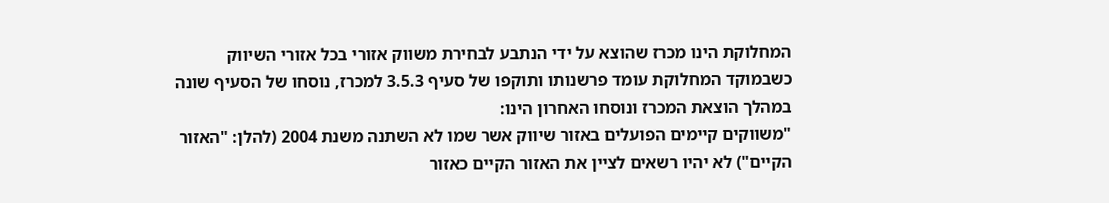המחלוקת הינו מכרז שהוצא על ידי הנתבע לבחירת משווק אזורי בכל אזורי השיווק
כשבמוקד המחלוקת עומד פרשנותו ותוקפו של סעיף 3.5.3 למכרז, נוסחו של הסעיף שונה
במהלך הוצאת המכרז ונוסחו האחרון הינו:
"משווקים קיימים הפועלים באזור שיווק אשר שמו לא השתנה משנת 2004 (להלן: "האזור
הקיים") לא יהיו רשאים לציין את האזור הקיים כאזור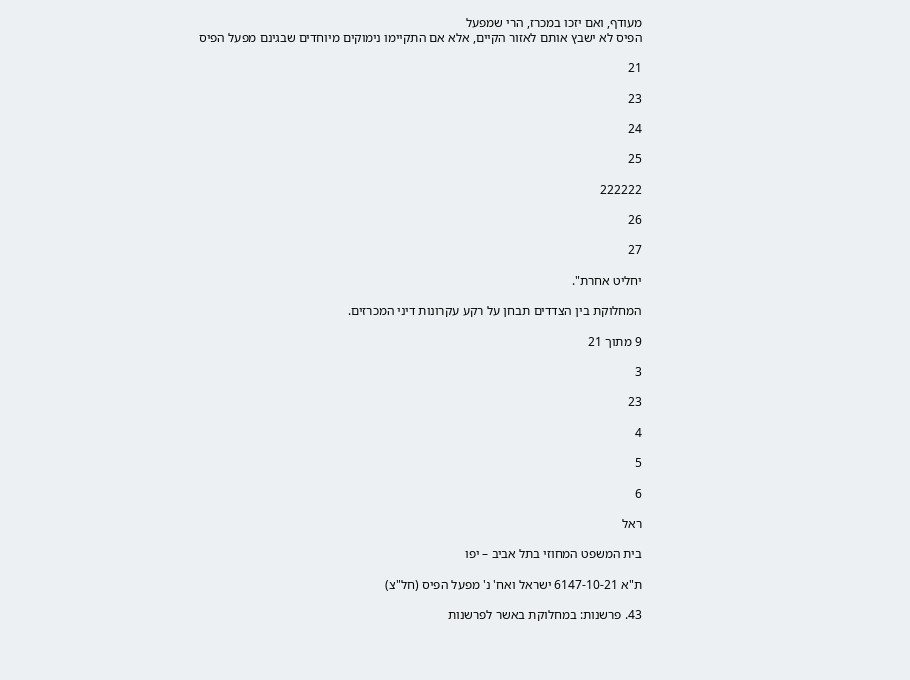מעודף, ואם יזכו במכרז, הרי שמפעל
הפיס לא ישבץ אותם לאזור הקיים, אלא אם התקיימו נימוקים מיוחדים שבגינם מפעל הפיס

21

23

24

25

222222

26

27

יחליט אחרת".

המחלוקת בין הצדדים תבחן על רקע עקרונות דיני המכרזים.

9 מתוך 21

3

23

4

5

6

ראל

בית המשפט המחוזי בתל אביב – יפו

ת"א 6147-10-21 ישראל ואח' נ' מפעל הפיס (חל"צ)

43. פרשנות: במחלוקת באשר לפרשנות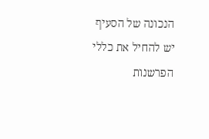הנכונה של הסעיף יש להחיל את כללי הפרשנות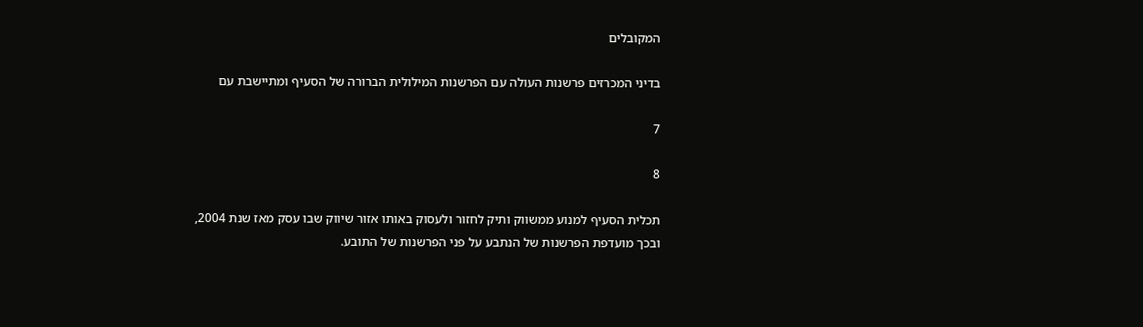המקובלים

בדיני המכרזים פרשנות העולה עם הפרשנות המילולית הברורה של הסעיף ומתיישבת עם

7

8

תכלית הסעיף למנוע ממשווק ותיק לחזור ולעסוק באותו אזור שיווק שבו עסק מאז שנת 2004,
ובכך מועדפת הפרשנות של הנתבע על פני הפרשנות של התובע.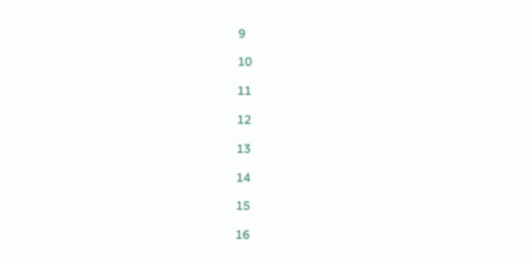9

10

11

12

13

14

15

16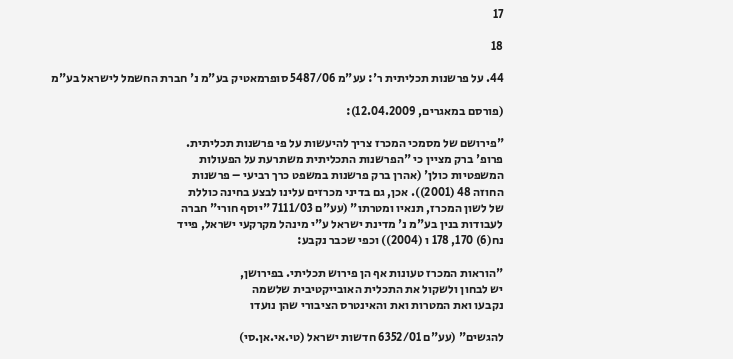17

18

44. על פרשנות תכליתית ר': עע"מ 5487/06 סופרמאטיק בע"מ נ' חברת החשמל לישראל בע"מ

(פורסם במאגרים, 12.04.2009):

"פירושם של מסמכי המכרז צריך להיעשות על פי פרשנות תכליתית.
פרופ' ברק מציין כי "הפרשנות התכליתית משתרעת על הפעולות
המשפטיות כולן' (אהרן ברק פרשנות במשפט כרך רביעי – פרשנות
החוזה 48 (2001)). אכן, גם בדיני מכרזים עלינו לבצע בחינה כוללת
של לשון המכרז, תנאיו ומטרתו" (עע"ם 7111/03 "יוסף חורי" חברה
לעבודות בנין בע"מ נ' מדינת ישראל ע"י מינהל מקרקעי ישראל, פייד
נח(6) 170, 178 ו (2004)) וכפי שכבר נקבע:

"הוראות המכרז טעונות אף הן פירוש תכליתי. בפירושן,
יש לבחון ולשקול את התכלית האובייקטיבית שלשמה
נקבעו ואת המטרות ואת והאינטרס הציבורי שהן נועדו

להגשים" (עע"ם 6352/01 חדשות ישראל (טי.אי.אן.סי)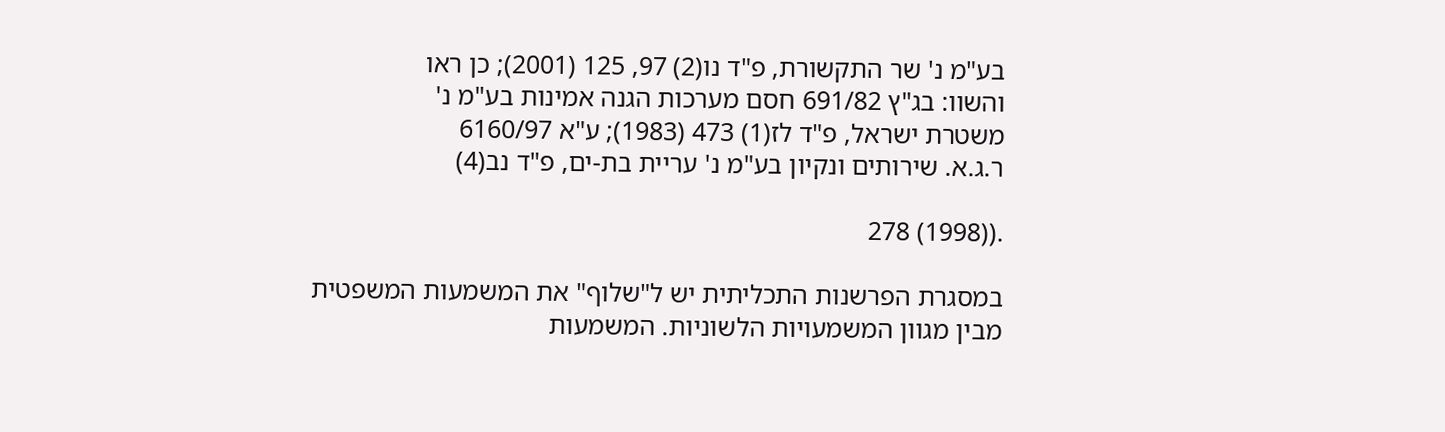בע"מ נ' שר התקשורת, פ"ד נו(2) 97, 125 (2001); כן ראו
והשוו: בג"ץ 691/82 חסם מערכות הגנה אמינות בע"מ נ'
משטרת ישראל, פ"ד לז(1) 473 (1983); ע"א 6160/97
ר.ג.א. שירותים ונקיון בע"מ נ' עריית בת-ים, פ"ד נב(4)

.((1998) 278

במסגרת הפרשנות התכליתית יש ל"שלוף" את המשמעות המשפטית
מבין מגוון המשמעויות הלשוניות. המשמעות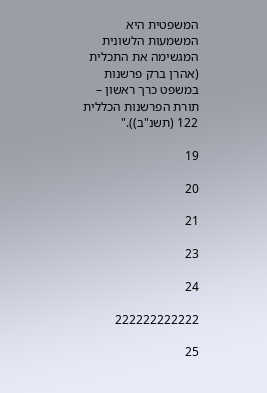המשפטית היא
המשמעות הלשונית המגשימה את התכלית (אהרן ברק פרשנות
במשפט כרך ראשון – תורת הפרשנות הכללית 122 (תשנ"ב))."

19

20

21

23

24

222222222222

25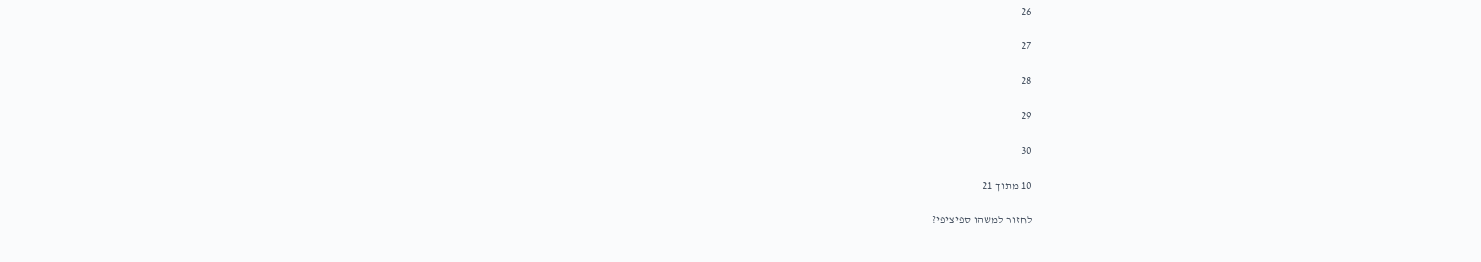26

27

28

29

30

10 מתוך 21

לחזור למשהו ספיציפי?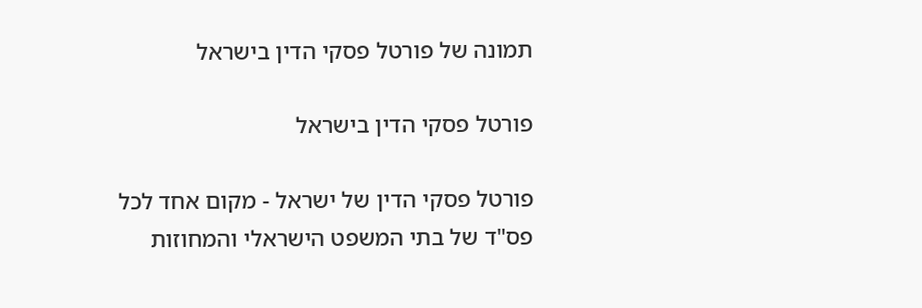תמונה של פורטל פסקי הדין בישראל

פורטל פסקי הדין בישראל

פורטל פסקי הדין של ישראל - מקום אחד לכל פס"ד של בתי המשפט הישראלי והמחוזות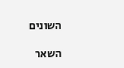השונים

השאר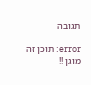תגובה

error: תוכן זה מוגן !!